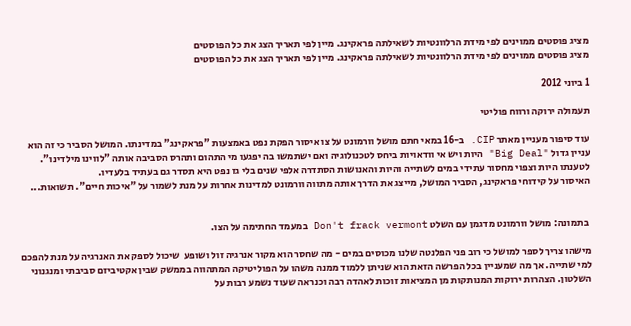מציג פוסטים ממוינים לפי מידת הרלוונטיות לשאילתה פראקינג. מיין לפי תאריך הצג את כל הפוסטים
מציג פוסטים ממוינים לפי מידת הרלוונטיות לשאילתה פראקינג. מיין לפי תאריך הצג את כל הפוסטים

1 ביוני 2012

תעמולה ירוקה ורווח פוליטי

עוד סיפור מעניין מאתר CIP. ב-16 במאי חתם מושל וורמונט על צו איסור הפקת נפט באמצעות "פראקינג" במדינתו. המושל הסביר כי זה הוא עניין גדול "Big Deal" היות ויש אי וודאויות ביחס לטכנולוגיה ואם ישתמשו בה יפגעו מי התהום ותהרס הסביבה אותה "לווינו מילדינו". לטענתו היות וצפוי מחסור עתידי במים לשתייה והיות והאנושות הסתדרה אלפי שנים בלי גז נפט היא תסדר גם בעתיד בלעדיו.
האיסור על קידוחי פראקינג, הסביר המושל, מייצג את הדרך אותה מתווה וורמונט למדינות אחרות על מנת לשמור על "איכות חיים". תשואות...


 בתמונה: מושל וורמונט מדגמן עם השלט Don't frack vermont במעמד החתימה על הצו.

מישהו צריך לספר למושל כי רוב פני הפלנטה שלנו מכוסים במים - מה שחסר הוא מקור אנרגיה זול ושופע  שיכול לספק את האנרגיה על מנת להפכם למי שתייה. אך מה שמעניין בכל הפרשה הזאת הוא שניתן ללמוד ממנה משהו על הפוליטיקה המתהווה בממשק שבין אקטיביזם סביבתי ומנגנוני השלטון. הצהרות ירוקות המנותקות מן המציאות זוכות לאהדה רבה וכנראה שעוד נשמע רבות על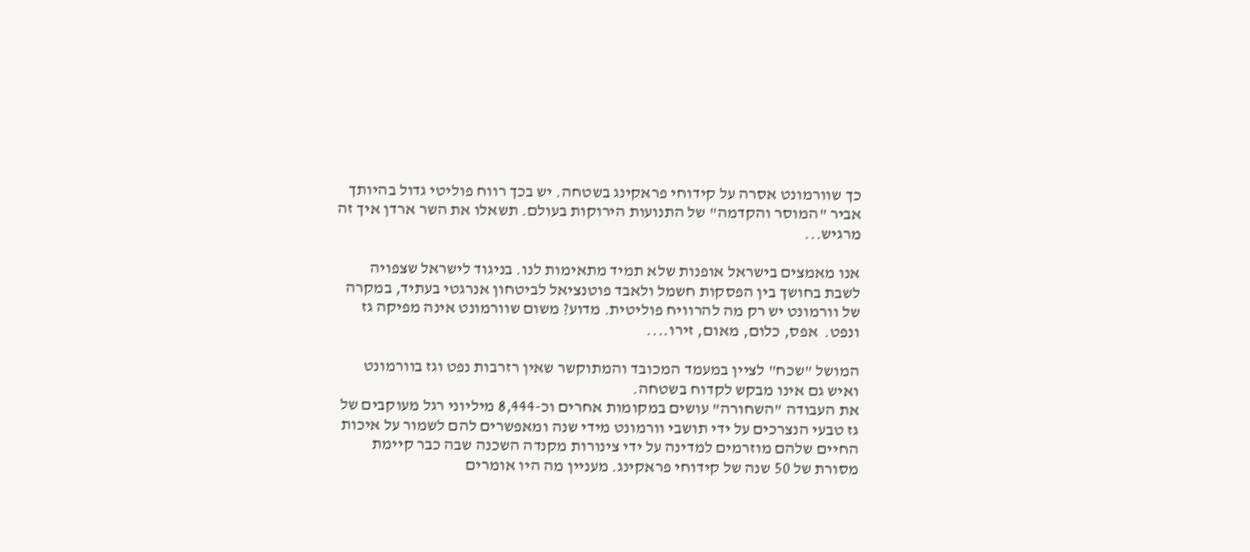כך שוורמונט אסרה על קידוחי פראקינג בשטחה. יש בכך רווח פוליטי גדול בהיותך אביר "המוסר והקדמה" של התנועות הירוקות בעולם. תשאלו את השר ארדן איך זה מרגיש...

אנו מאמצים בישראל אופנות שלא תמיד מתאימות לנו. בניגוד לישראל שצפויה לשבת בחושך בין הפסקות חשמל ולאבד פוטנציאל לביטחון אנרגטי בעתיד, במקרה של וורמונט יש רק מה להרוויח פוליטית. מדוע? משום שוורמונט אינה מפיקה גז ונפט.  אפס, כלום, מאום, זירו....

המושל "שכח" לציין במעמד המכובד והמתוקשר שאין רזרבות נפט וגז בוורמונט ואיש גם אינו מבקש לקדוח בשטחה.
את העבודה "השחורה" עושים במקומות אחרים וכ-8,444 מיליוני רגל מעוקבים של גז טבעי הנצרכים על ידי תושבי וורמונט מידי שנה ומאפשרים להם לשמור על איכות החיים שלהם מוזרמים למדינה על ידי צינורות מקנדה השכנה שבה כבר קיימת מסורת של 50 שנה של קידוחי פראקינג. מעניין מה היו אומרים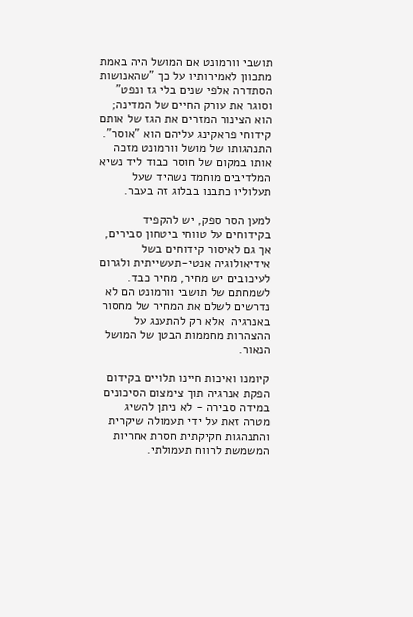תושבי וורמונט אם המושל היה באמת מתכוון לאמירותיו על כך "שהאנושות הסתדרה אלפי שנים בלי גז ונפט" וסוגר את עורק החיים של המדינה; הוא הצינור המזרים את הגז של אותם קידוחי פראקינג עליהם הוא "אוסר".
התנהגותו של מושל וורמונט מזכה אותו במקום של חוסר כבוד ליד נשיא המלדיבים מוחמד נשהיד שעל תעלוליו כתבנו בבלוג זה בעבר.

למען הסר ספק, יש להקפיד בקידוחים על טווחי ביטחון סבירים, אך גם לאיסור קידוחים בשל אידיאולוגיה אנטי-תעשייתית ולגרום לעיכובים יש מחיר, מחיר כבד. לשמחתם של תושבי וורמונט הם לא נדרשים לשלם את המחיר של מחסור באנרגיה  אלא רק להתענג על ההצהרות מחממות הבטן של המושל הנאור.

קיומנו ואיכות חיינו תלויים בקידום הפקת אנרגיה תוך צימצום הסיכונים במידה סבירה - לא ניתן להשיג מטרה זאת על ידי תעמולה שיקרית והתנהגות חקיקתית חסרת אחריות המשמשת לרווח תעמולתי.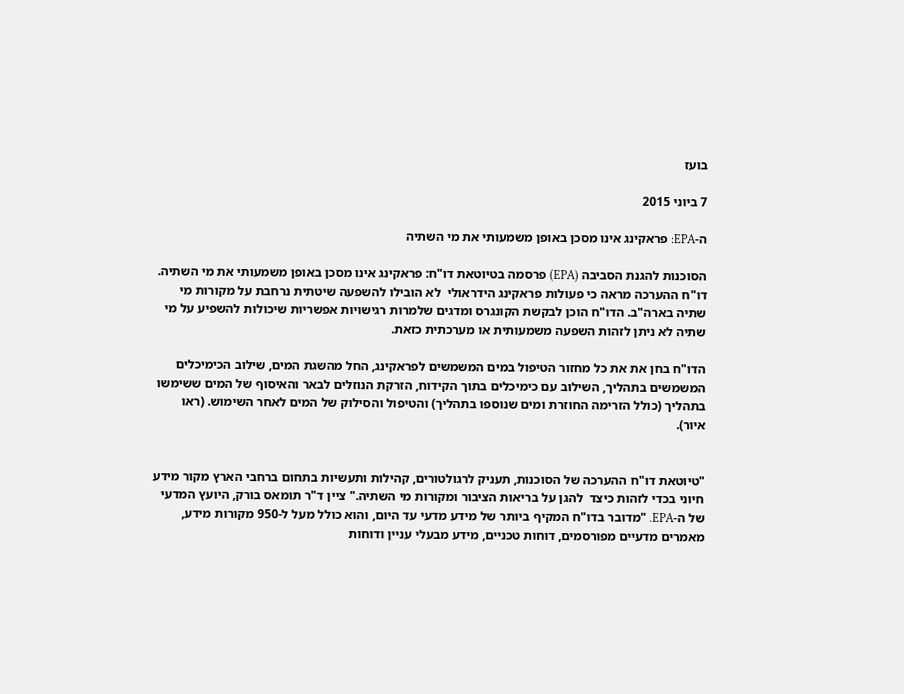בועז

7 ביוני 2015

ה-EPA: פראקינג אינו מסכן באופן משמעותי את מי השתיה

הסוכנות להגנת הסביבה (EPA) פרסמה בטיוטאת דו"ח: פראקינג אינו מסכן באופן משמעותי את מי השתיה.
דו"ח ההערכה מראה כי פעולות פראקינג הידראולי  לא הובילו להשפעה שיטתית נרחבת על מקורות מי שתיה בארה"ב. הדו"ח הוכן לבקשת הקונגרס ומדגים שלמרות רגישויות אפשריות שיכולות להשפיע על מי שתיה לא ניתן לזהות השפעה משמעותית או מערכתית כזאת.

הדו"ח בחן את את כל מחזור הטיפול במים המשמשים לפראקינג, החל מהשגת המים, שילוב הכימיכלים המשמשים בתהליך, השילוב עם כימיכלים בתוך הקידוח, הזרקת הנוזלים לבאר והאיסוף של המים ששימשו בתהליך (כולל הזרימה החוזרת ומים שנוספו בתהליך) והטיפול והסילוק של המים לאחר השימוש. (ראו איור).


"טיוטאת דו"ח ההערכה של הסוכנות, תעניק לרגולטורים, קהילות ותעשיות בתחום ברחבי הארץ מקור מידע חיוני בכדי לזהות כיצד  להגן על בריאות הציבור ומקורות מי השתיה." ציין ד"ר תומאס בורק, היועץ המדעי של ה-EPA. "מדובר בדו"ח המקיף ביותר של מידע מדעי עד היום, והוא כולל מעל ל-950 מקורות מידע, מאמרים מדעיים מפורסמים, דוחות טכניים, מידע מבעלי עניין ודוחות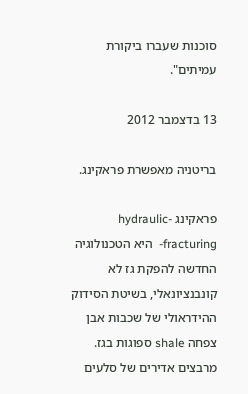סוכנות שעברו ביקורת עמיתים".

13 בדצמבר 2012

בריטניה מאפשרת פראקינג.

פראקינג -hydraulic fracturing-  היא הטכנולוגיה החדשה להפקת גז לא קונבנציונאלי, בשיטת הסידוק ההידראולי של שכבות אבן צפחה shale ספוגות בגז. מרבצים אדירים של סלעים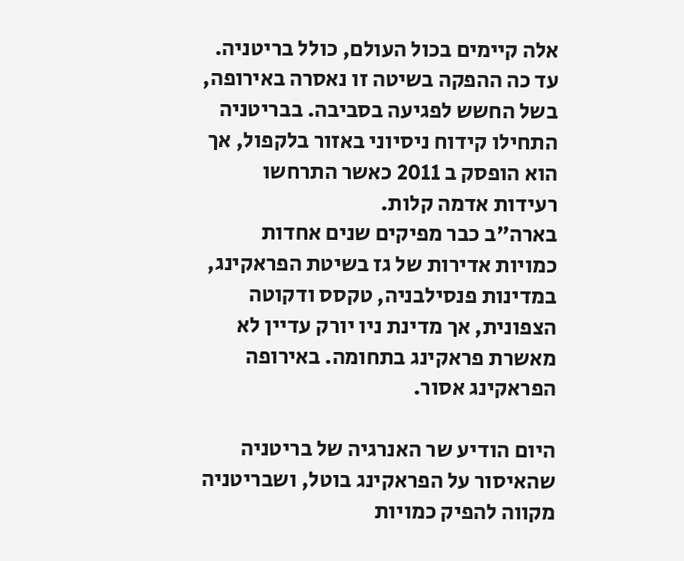אלה קיימים בכול העולם, כולל בריטניה. עד כה ההפקה בשיטה זו נאסרה באירופה, בשל החשש לפגיעה בסביבה. בבריטניה התחילו קידוח ניסיוני באזור בלקפול, אך הוא הופסק ב 2011 כאשר התרחשו רעידות אדמה קלות.
בארה"ב כבר מפיקים שנים אחדות כמויות אדירות של גז בשיטת הפראקינג, במדינות פנסילבניה, טקסס ודקוטה הצפונית, אך מדינת ניו יורק עדיין לא מאשרת פראקינג בתחומה. באירופה הפראקינג אסור.

היום הודיע שר האנרגיה של בריטניה שהאיסור על הפראקינג בוטל, ושבריטניה מקווה להפיק כמויות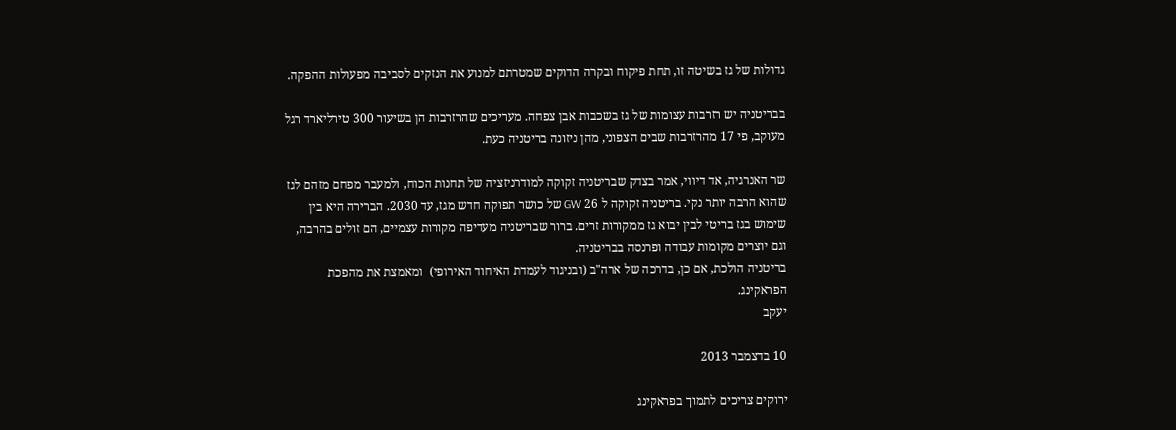גדולות של גז בשיטה זו, תחת פיקוח ובקרה הדוקים שמטרתם למנוע את הנזקים לסביבה מפעולות ההפקה.

בבריטניה יש רזרבות עצומות של גז בשכבות אבן צפחה. מעריכים שהרזרבות הן בשיעור 300 טירליארד רגל מעוקב, פי 17 מהרזרבות שבים הצפוני, מהן ניזונה בריטניה כעת.

שר האנרגיה, אד דיווי, אמר בצדק שבריטניה זקוקה למודרניזציה של תחנות הכוח, ולמעבר מפחם מזהם לגז שהוא הרבה יותר נקי. בריטניה זקוקה ל 26 GW של כושר תפוקה חדש מגז, עד 2030. הברירה היא בין שימוש בגז בריטי לבין יבוא גז ממקורות זרים. ברור שבריטניה מעדיפה מקורות עצמיים, הם זולים בהרבה, וגם יוצרים מקומות עבודה ופרנסה בבריטניה.
בריטניה הולכת, אם כן, בדרכה של ארה"ב (ובניגוד לעמדת האיחוד האירופי)  ומאמצת את מהפכת הפראקינג.
יעקב

10 בדצמבר 2013

ירוקים צריכים לתמוך בפראקינג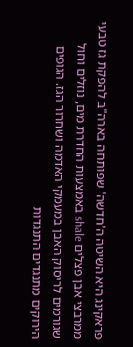פראקינג היא השיטה ה'חדשה' שפותחה בארה"ב להפקת גז טבעי ממרבצי אבן פצלים shale באמצעות החדרת מים, נוזלים וחול שגורמים לריסוק האבן במעמקי האדמה ושחרור הגז. הגופים הירוקים מתנגדים התנגדות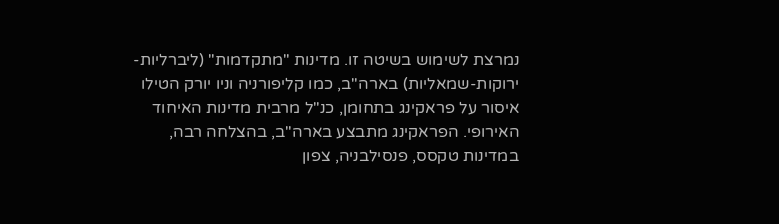נמרצת לשימוש בשיטה זו. מדינות "מתקדמות" (ליברליות-ירוקות-שמאליות) בארה"ב, כמו קליפורניה וניו יורק הטילו איסור על פראקינג בתחומן, כנ"ל מרבית מדינות האיחוד האירופי. הפראקינג מתבצע בארה"ב, בהצלחה רבה, במדינות טקסס, פנסילבניה, צפון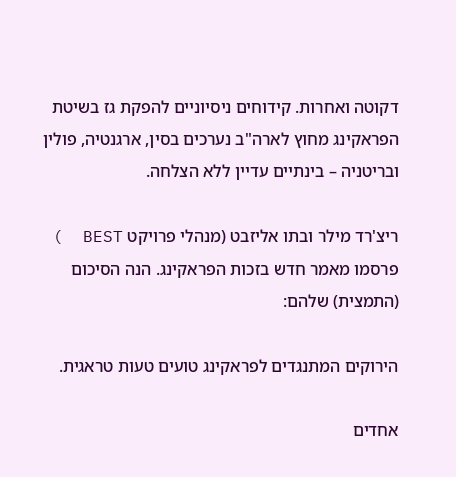דקוטה ואחרות. קידוחים ניסיוניים להפקת גז בשיטת הפראקינג מחוץ לארה"ב נערכים בסין, ארגנטיה, פולין ובריטניה – בינתיים עדיין ללא הצלחה.

ריצ'רד מילר ובתו אליזבט (מנהלי פרויקט BEST  ) פרסמו מאמר חדש בזכות הפראקינג. הנה הסיכום (התמצית) שלהם:

הירוקים המתנגדים לפראקינג טועים טעות טראגית.

אחדים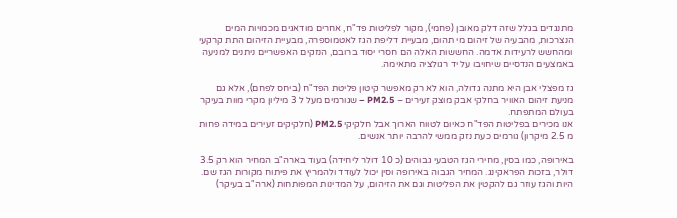מתנגדים בגלל שזה דלק מאובן (פחמי), מקור לפליטות פד"ח, אחרים מודאגים מכמויות המים הנצרכות, מהבעיה של זיהום מי תהום, מבעיית דליפת הגז לאטמוספרה, מבעיית הזיהום התת קרקעי ומהחשש לרעידות אדמה. החששות האלה הם חסרי יסוד ברובם, הנזקים האפשריים ניתנים למניעה באמצעים הנדסיים שיחויבו על יד רגולציה מתאימה.

גז מפצלי אבן היא מתנה גדולה, הוא לא רק מאפשר קיטון פליטת הפד"ח (ביחס לפחם), אלא גם מניעת זיהום האוויר בחלקי אבק מוצק זעירים – PM2.5 – שגורמים מעל ל 3 מיליון מקרי מוות בעיקר בעולם המתפתח.
אנו מכירים בפליטות הפד"ח כאיום לטווח הארוך אבל חלקיקי PM2.5 (חלקיקים זעירים במידה פחות מ 2.5 מיקרון) גורמים כעת נזק ממשי להרבה יותר אנשים.

באירופה, כמו בסין, מחירי הגז הטבעי גבוהים (כ 10 דולר ליחידה) בעוד בארה"ב המחיר הוא רק 3.5 דולר, בזכות הפראקינג. המחיר הגבוה באירופה וסין יכול לעודד ולהמריץ את פיתוח מקורות הגז שם.
היות והגז עוזר גם להקטין את הפליטות וגם את הזיהום, על המדינות המפותחות (ארה"ב בעיקר)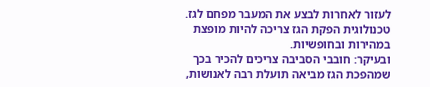לעזור לאחרות לבצע את המעבר מפחם לגז. טכנולוגית הפקת הגז צריכה להיות מופצת במהירות ובחופשיות.
ובעיקר: חובבי הסביבה צריכים להכיר בכך שמהפכת הגז מביאה תועלת רבה לאנושות,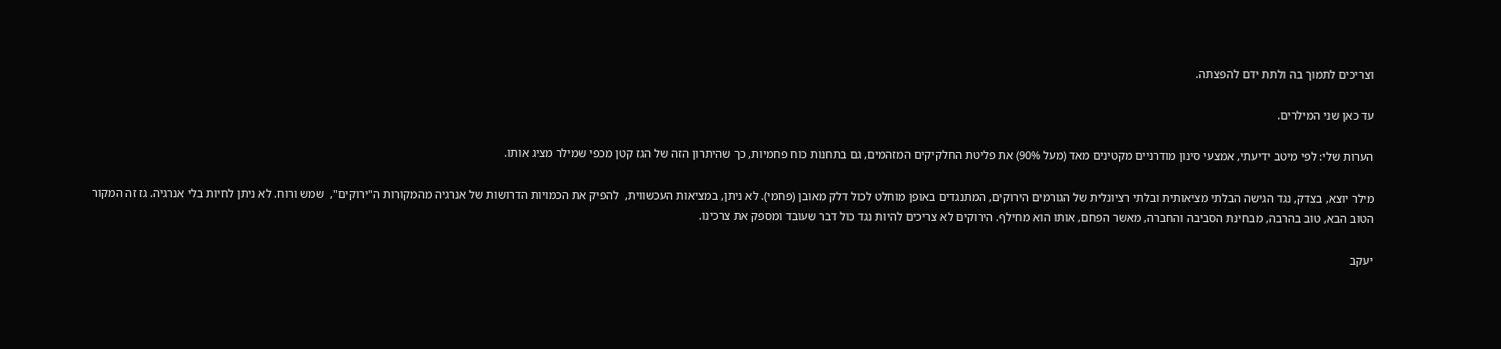וצריכים לתמוך בה ולתת ידם להפצתה.

עד כאן שני המילרים.

הערות שלי: לפי מיטב ידיעתי, אמצעי סינון מודרניים מקטינים מאד (מעל 90%) את פליטת החלקיקים המזהמים, גם בתחנות כוח פחמיות, כך שהיתרון הזה של הגז קטן מכפי שמילר מציג אותו.

מילר יוצא, בצדק, נגד הגישה הבלתי מציאותית ובלתי רציונלית של הגורמים הירוקים, המתנגדים באופן מוחלט לכול דלק מאובן (פחמי). לא ניתן, במציאות העכשווית,  להפיק את הכמויות הדרושות של אנרגיה מהמקורות ה"ירוקים",  שמש ורוח. לא ניתן לחיות בלי אנרגיה. גז זה המקור הטוב הבא, טוב בהרבה, מבחינת הסביבה והחברה, מאשר הפחם, אותו הוא מחילף. הירוקים לא צריכים להיות נגד כול דבר שעובד ומספק את צרכינו.

יעקב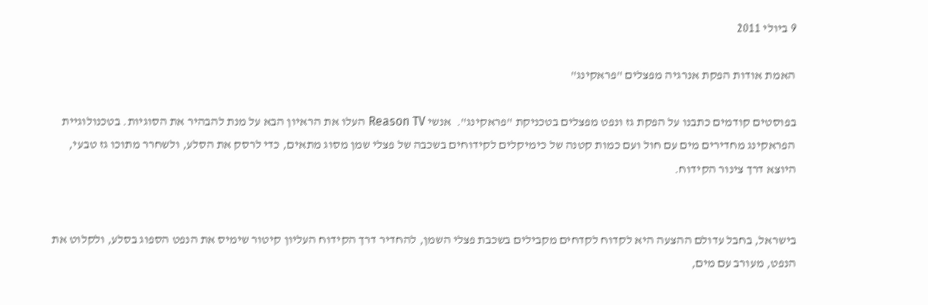9 ביולי 2011

האמת אודות הפקת אנרגיה מפצלים "פראקינג"

בפוסטים קודמים כתבנו על הפקת גז ונפט מפצלים בטכניקת "פראקינג".  אנשי Reason TV העלו את הראיון הבא על מנת להבהיר את הסוגיות. בטכנולוגיית הפראקינג מחדירים מים עם חול ועם כמות קטנה של כימיקלים לקידוחים בשכבה של פצלי שמן מסוג מתאים, כדי לרסק את הסלע, ולשחרר מתוכו גז טבעי, היוצא דרך צינור הקידוח.


בישראל, בחבל עדולם ההצעה היא לקדוח לקדחים מקבילים בשכבת פצלי השמן, להחדיר דרך הקידוח העליון קיטור שימיס את הנפט הספוג בסלע, ולקלוט את הנפט, מעורב עם מים,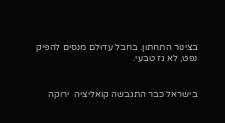בצינור התחתון. בחבל עדולם מנסים להפיק נפט, לא גז טבעי.


בישראל כבר התגבשה קואליציה  ירוקה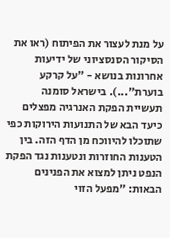על מנת לעצור את הפיתוח (ראו את הסיקור הסנסציוני של ידיעות אחרונות בנושא - "על קרקע בוערת"...). בישראל סומנה תעשיית הפקת האנרגיה מפצלים כיעד הבא של התנועות הירוקות כפי שתוכלו להיווכח מן הדף הזה. בין הטענות החוזרות ונטענות נגד הפקת הנפט ניתן למצוא את הפנינים הבאות: "מפעל הזוי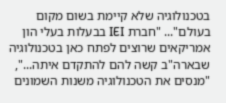בטכנולוגיה שלא קיימת בשום מקום בעולם"... "חברת IEI בבעלות בעלי הון אמריקאים שרוצים לפתח כאן בטכנולוגיה שבארה"ב קשה להם להתקדם איתה...", "מנסים את הטכנולוגיה משנות השמונים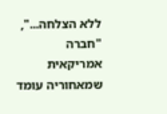ללא הצלחה...", "חברה אמריקאית שמאחוריה עומד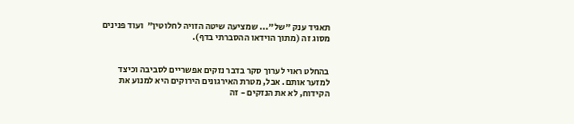תאגיד ענק "של"... שמציעה שיטה הזויה לחלוטין"  ועוד פנינים מסוג זה (מתוך הוידאו ההסברתי בדף).


בהחלט ראוי לערוך סקר בדבר נזקים אפשריים לסביבה וכיצד למזער אותם. אבל, מטרת האירגונים הירוקים היא למנוע את הקידוח, לא את הנזקים - זה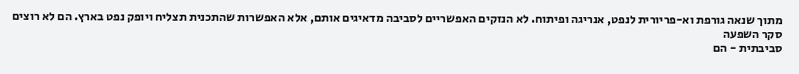מתוך שנאה גורפת וא-פריורית לנפט, אנריגה ופיתוח. לא הנזקים האפשריים לסביבה מדאיגים אותם, אלא האפשרות שהתכנית תצליח ויופק נפט בארץ. הם לא רוצים סקר השפעה
סביבתית - הם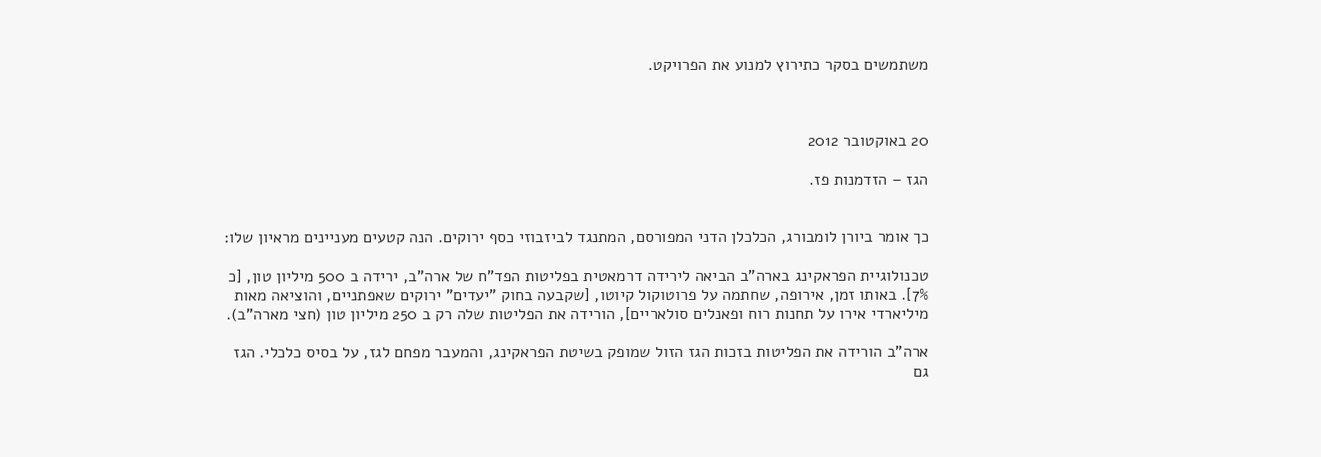משתמשים בסקר כתירוץ למנוע את הפרויקט.



20 באוקטובר 2012

הגז – הזדמנות פז.


כך אומר ביורן לומבורג, הכלכלן הדני המפורסם, המתנגד לביזבוזי כסף ירוקים. הנה קטעים מעניינים מראיון שלו:

טכנולוגיית הפראקינג בארה"ב הביאה לירידה דרמאטית בפליטות הפד"ח של ארה"ב, ירידה ב 500 מיליון טון, [כ 7%]. באותו זמן, אירופה, שחתמה על פרוטוקול קיוטו, [שקבעה בחוק "יעדים" ירוקים שאפתניים, והוציאה מאות מיליארדי אירו על תחנות רוח ופאנלים סולאריים], הורידה את הפליטות שלה רק ב 250 מיליון טון (חצי מארה"ב).

ארה"ב הורידה את הפליטות בזכות הגז הזול שמופק בשיטת הפראקינג, והמעבר מפחם לגז, על בסיס כלכלי. הגז גם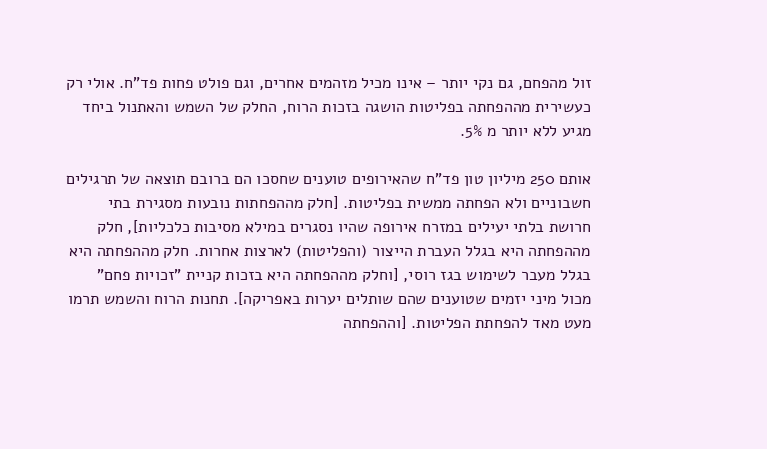זול מהפחם, גם נקי יותר – אינו מכיל מזהמים אחרים, וגם פולט פחות פד"ח. אולי רק כעשירית מההפחתה בפליטות הושגה בזכות הרוח, החלק של השמש והאתנול ביחד מגיע ללא יותר מ 5%.

אותם 250 מיליון טון פד"ח שהאירופים טוענים שחסכו הם ברובם תוצאה של תרגילים חשבוניים ולא הפחתה ממשית בפליטות. [חלק מההפחתות נובעות מסגירת בתי חרושת בלתי יעילים במזרח אירופה שהיו נסגרים במילא מסיבות כלכליות], חלק מההפחתה היא בגלל העברת הייצור (והפליטות) לארצות אחרות. חלק מההפחתה היא בגלל מעבר לשימוש בגז רוסי, [וחלק מההפחתה היא בזכות קניית "זכויות פחם" מכול מיני יזמים שטוענים שהם שותלים יערות באפריקה]. תחנות הרוח והשמש תרמו מעט מאד להפחתת הפליטות. [וההפחתה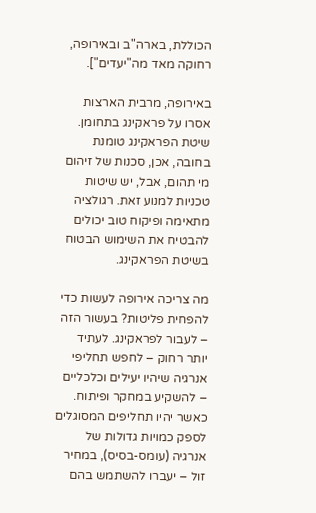הכוללת, בארה"ב ובאירופה, רחוקה מאד מה"יעדים"].

באירופה, מרבית הארצות אסרו על פראקינג בתחומן. שיטת הפראקינג טומנת בחובה, אכן, סכנות של זיהום מי תהום, אבל, יש שיטות טכניות למנוע זאת. רגולציה מתאימה ופיקוח טוב יכולים להבטיח את השימוש הבטוח בשיטת הפראקינג.

מה צריכה אירופה לעשות כדי להפחית פליטות? בעשור הזה – לעבור לפראקינג. לעתיד יותר רחוק – לחפש תחליפי אנרגיה שיהיו יעילים וכלכליים – להשקיע במחקר ופיתוח.
כאשר יהיו תחליפים המסוגלים לספק כמויות גדולות של אנרגיה (עומס-בסיס), במחיר זול – יעברו להשתמש בהם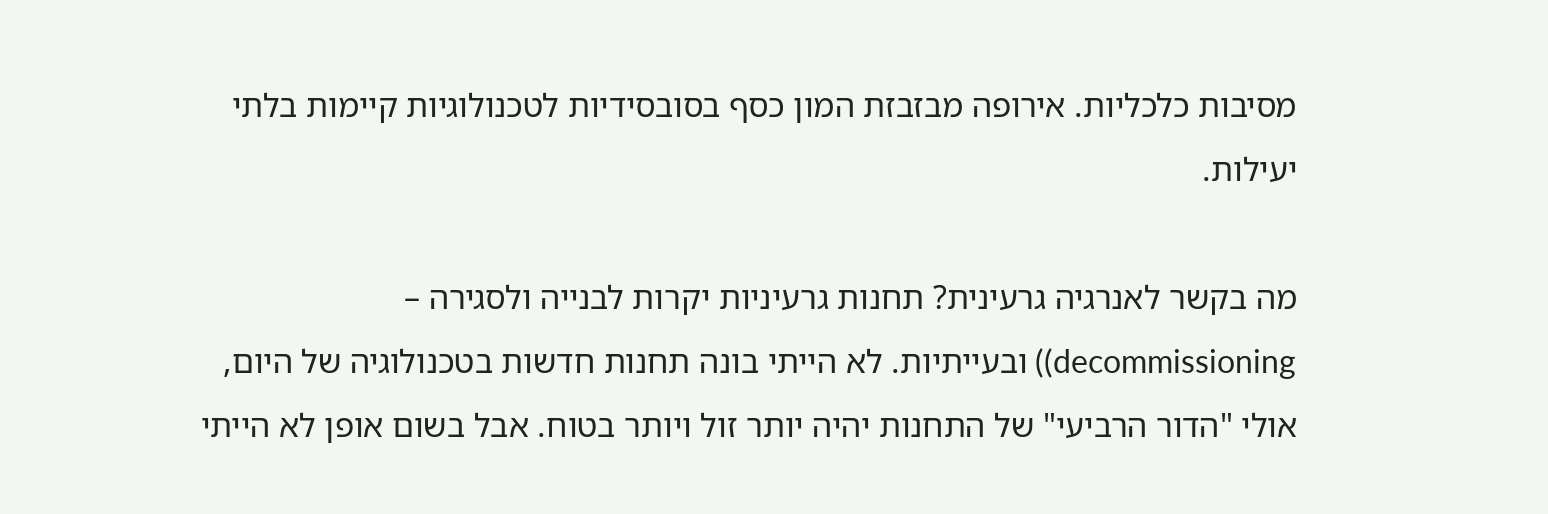מסיבות כלכליות. אירופה מבזבזת המון כסף בסובסידיות לטכנולוגיות קיימות בלתי יעילות.

מה בקשר לאנרגיה גרעינית? תחנות גרעיניות יקרות לבנייה ולסגירה – decommissioning)) ובעייתיות. לא הייתי בונה תחנות חדשות בטכנולוגיה של היום, אולי "הדור הרביעי" של התחנות יהיה יותר זול ויותר בטוח. אבל בשום אופן לא הייתי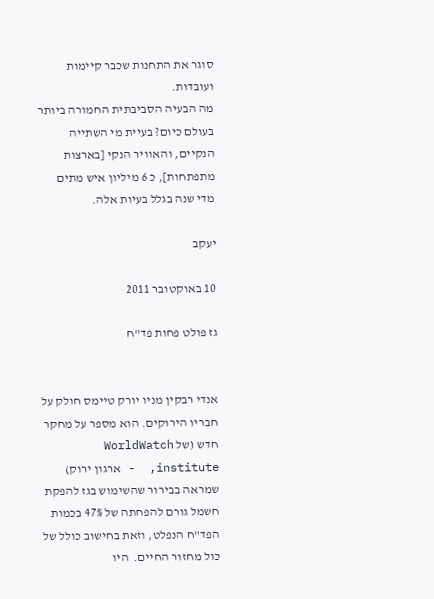סוגר את התחנות שכבר קיימות ועובדות.
מה הבעיה הסביבתית החמורה ביותר בעולם כיום? בעיית מי השתייה הנקיים, והאוויר הנקי [בארצות מתפתחות], כ 6 מיליון איש מתים מדי שנה בגלל בעיות אלה.

יעקב

10 באוקטובר 2011

גז פולט פחות פד"ח


אנדי רבקין מניו יורק טיימס חולק על חבריו הירוקים. הוא מספר על מחקר חדש (של WorldWatch institute,  - ארגון ירוק) שמראה בבירור שהשימוש בגז להפקת חשמל גורם להפחתה של 47% בכמות הפד"ח הנפלט, וזאת בחישוב כולל של כול מחזור החיים.  היו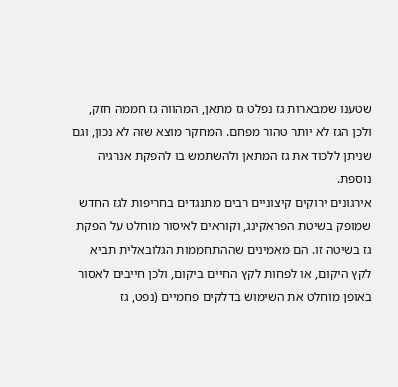שטענו שמבארות גז נפלט גז מתאן, המהווה גז חממה חזק, ולכן הגז לא יותר טהור מפחם. המחקר מוצא שזה לא נכון, וגם שניתן ללכוד את גז המתאן ולהשתמש בו להפקת אנרגיה נוספת.
אירגונים ירוקים קיצוניים רבים מתנגדים בחריפות לגז החדש שמופק בשיטת הפראקינג, וקוראים לאיסור מוחלט על הפקת גז בשיטה זו. הם מאמינים שההתחממות הגלובאלית תביא לקץ היקום, או לפחות לקץ החיים ביקום, ולכן חייבים לאסור באופן מוחלט את השימוש בדלקים פחמיים (נפט, גז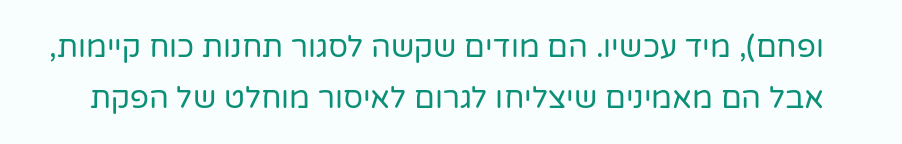ופחם), מיד עכשיו. הם מודים שקשה לסגור תחנות כוח קיימות, אבל הם מאמינים שיצליחו לגרום לאיסור מוחלט של הפקת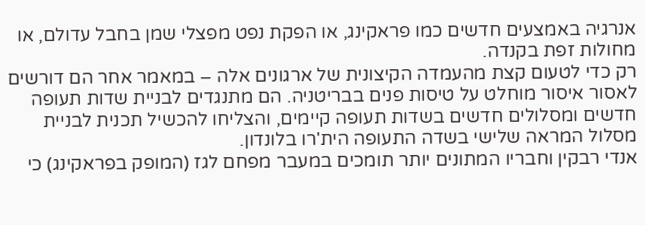אנרגיה באמצעים חדשים כמו פראקינג, או הפקת נפט מפצלי שמן בחבל עדולם, או מחולות זפת בקנדה.
רק כדי לטעום קצת מהעמדה הקיצונית של ארגונים אלה – במאמר אחר הם דורשים לאסור איסור מוחלט על טיסות פנים בבריטניה. הם מתנגדים לבניית שדות תעופה חדשים ומסלולים חדשים בשדות תעופה קיימים, והצליחו להכשיל תכנית לבניית מסלול המראה שלישי בשדה התעופה הית'רו בלונדון.
אנדי רבקין וחבריו המתונים יותר תומכים במעבר מפחם לגז (המופק בפראקינג) כי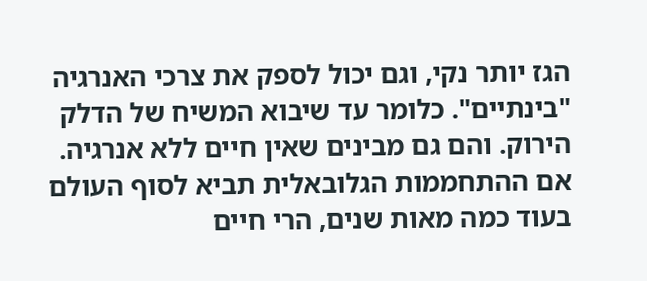הגז יותר נקי, וגם יכול לספק את צרכי האנרגיה "בינתיים". כלומר עד שיבוא המשיח של הדלק הירוק. והם גם מבינים שאין חיים ללא אנרגיה. אם ההתחממות הגלובאלית תביא לסוף העולם בעוד כמה מאות שנים, הרי חיים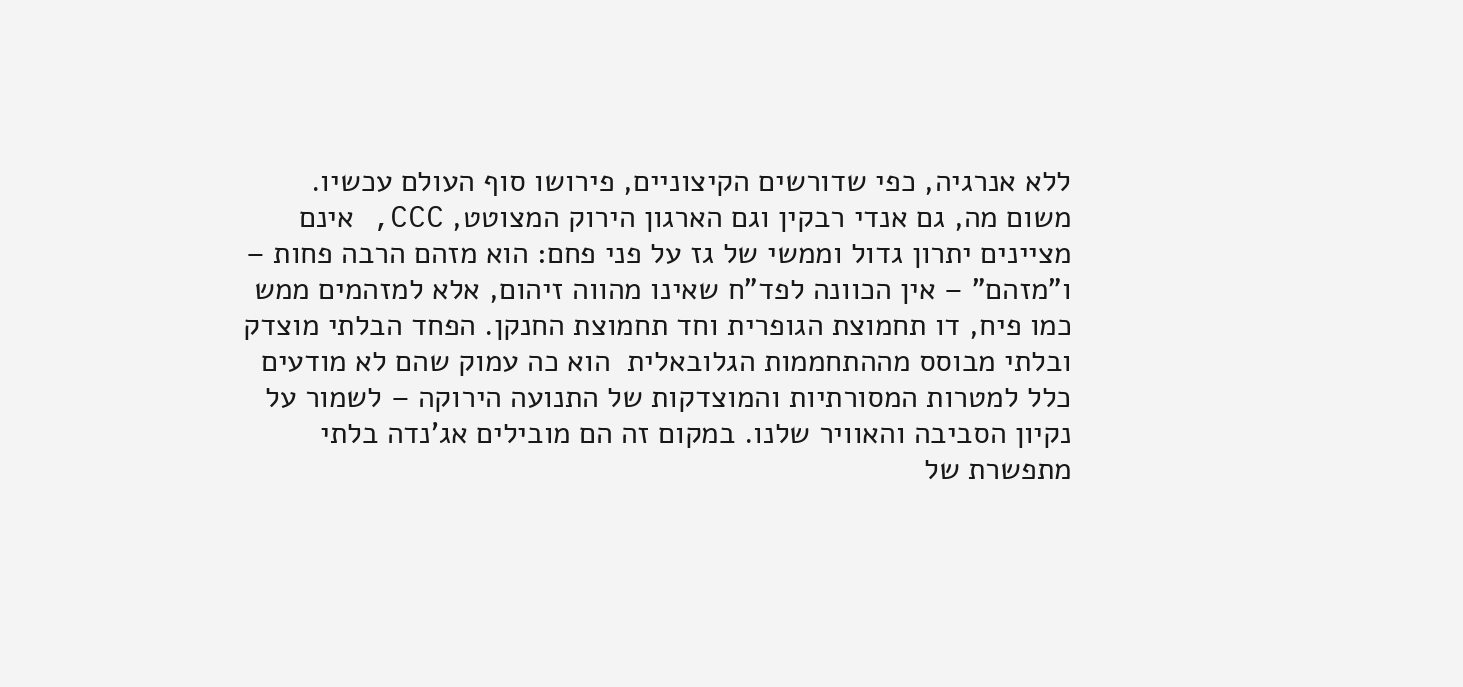ללא אנרגיה, כפי שדורשים הקיצוניים, פירושו סוף העולם עכשיו.
משום מה, גם אנדי רבקין וגם הארגון הירוק המצוטט, CCC, אינם מציינים יתרון גדול וממשי של גז על פני פחם: הוא מזהם הרבה פחות – ו"מזהם" – אין הכוונה לפד"ח שאינו מהווה זיהום, אלא למזהמים ממש כמו פיח, דו תחמוצת הגופרית וחד תחמוצת החנקן. הפחד הבלתי מוצדק ובלתי מבוסס מההתחממות הגלובאלית  הוא כה עמוק שהם לא מודעים כלל למטרות המסורתיות והמוצדקות של התנועה הירוקה – לשמור על נקיון הסביבה והאוויר שלנו. במקום זה הם מובילים אג'נדה בלתי מתפשרת של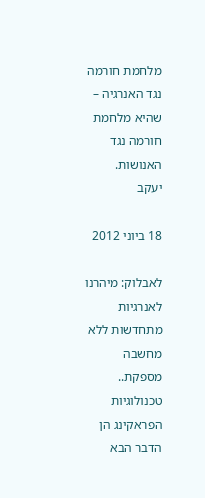מלחמת חורמה נגד האנרגיה – שהיא מלחמת חורמה נגד האנושות.
יעקב

18 ביוני 2012

לאבלוק: מיהרנו לאנרגיות מתחדשות ללא מחשבה מספקת.. טכנולוגיות הפראקינג הן הדבר הבא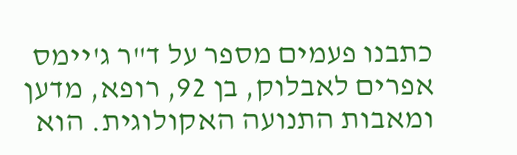כתבנו פעמים מספר על ד"ר ג'יימס אפרים לאבלוק, בן 92, רופא, מדען ומאבות התנועה האקולוגית. הוא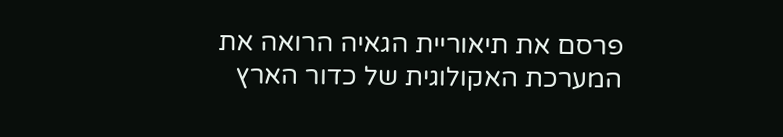פרסם את תיאוריית הגאיה הרואה את המערכת האקולוגית של כדור הארץ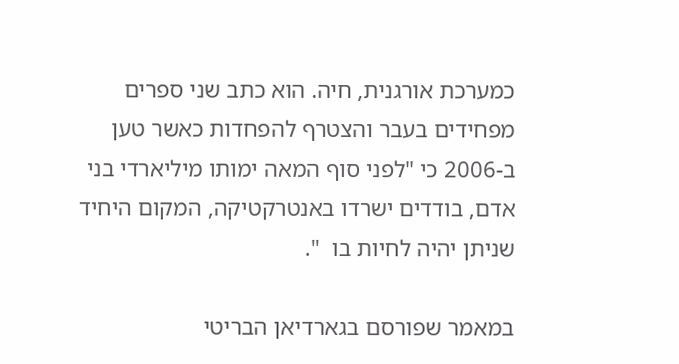כמערכת אורגנית, חיה. הוא כתב שני ספרים מפחידים בעבר והצטרף להפחדות כאשר טען ב-2006 כי "לפני סוף המאה ימותו מיליארדי בני אדם, בודדים ישרדו באנטרקטיקה, המקום היחיד שניתן יהיה לחיות בו  ".

במאמר שפורסם בגארדיאן הבריטי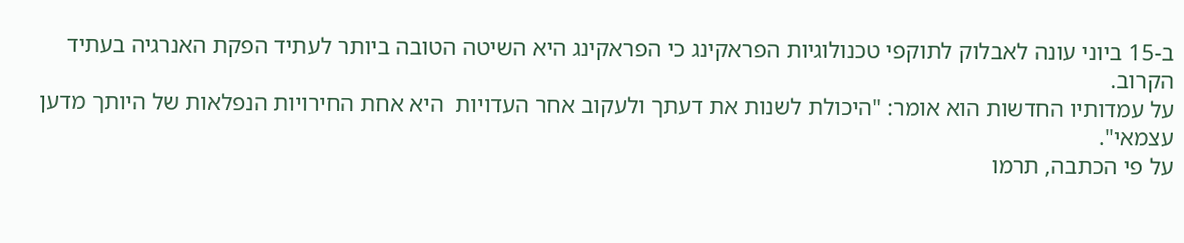ב-15 ביוני עונה לאבלוק לתוקפי טכנולוגיות הפראקינג כי הפראקינג היא השיטה הטובה ביותר לעתיד הפקת האנרגיה בעתיד הקרוב.
על עמדותיו החדשות הוא אומר: "היכולת לשנות את דעתך ולעקוב אחר העדויות  היא אחת החירויות הנפלאות של היותך מדען עצמאי".
על פי הכתבה, תרמו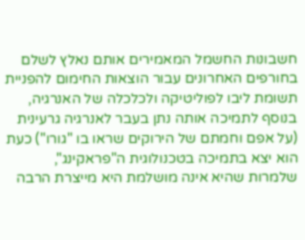חשבונות החשמל המאמירים אותם נאלץ לשלם בחורפים האחרונים עבור הוצאות החימום להפניית תשומת ליבו לפוליטיקה ולכלכלה של האנרגיה, בנוסף לתמיכה אותה נתן בעבר לאנרגיה גרעינית (על אפם וחמתם של הירוקים שראו בו "גורו") כעת הוא יצא בתמיכה בטכנולוגית ה"פראקינג", שלמרות שהיא אינה מושלמת היא מייצרת הרבה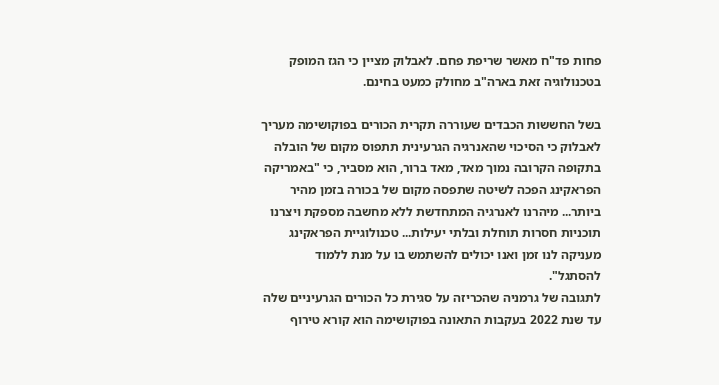פחות פד"ח מאשר שריפת פחם. לאבלוק מציין כי הגז המופק בטכנולוגיה זאת בארה"ב מחולק כמעט בחינם.

בשל החששות הכבדים שעוררה תקרית הכורים בפוקושימה מעריך לאבלוק כי הסיכוי שהאנרגיה הגרעינית תתפוס מקום של הובלה בתקופה הקרובה נמוך מאד, מאד ברור, הוא מסביר, כי "באמריקה הפראקינג הפכה לשיטה שתפסה מקום של בכורה בזמן מהיר ביותר... מיהרנו לאנרגיה המתחדשת ללא מחשבה מספקת ויצרנו תוכניות חסרות תוחלת ובלתי יעילות... טכנולוגיית הפראקינג מעניקה לנו זמן ואנו יכולים להשתמש בו על מנת ללמוד להסתגל".
לתגובה של גרמניה שהכריזה על סגירת כל הכורים הגרעיניים שלה עד שנת 2022 בעקבות התאונה בפוקושימה הוא קורא טירוף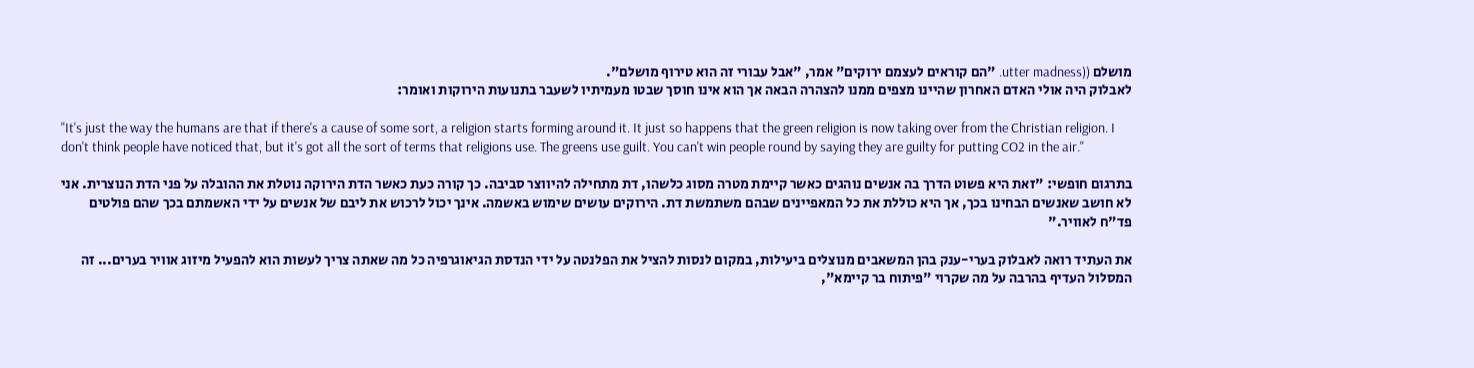מושלם ((utter madness. "הם קוראים לעצמם ירוקים" אמר, "אבל עבורי זה הוא טירוף מושלם".
לאבלוק היה אולי האדם האחרון שהיינו מצפים ממנו להצהרה הבאה אך הוא אינו חוסך שבטו מעמיתיו לשעבר בתנועות הירוקות ואומר:

"It's just the way the humans are that if there's a cause of some sort, a religion starts forming around it. It just so happens that the green religion is now taking over from the Christian religion. I don't think people have noticed that, but it's got all the sort of terms that religions use. The greens use guilt. You can't win people round by saying they are guilty for putting CO2 in the air."

בתרגום חופשי: "זאת היא פשוט הדרך בה אנשים נוהגים כאשר קיימת מטרה מסוג כלשהו, דת מתחילה להיווצר סביבה. כך קורה כעת כאשר הדת הירוקה נוטלת את ההובלה על פני הדת הנוצרית. אני לא חושב שאנשים הבחינו בכך, אך היא כוללת את כל המאפיינים שבהם משתמשת דת. הירוקים עושים שימוש באשמה. אינך יכול לרכוש את ליבם של אנשים על ידי האשמתם בכך שהם פולטים פד"ח לאוויר."

את העתיד רואה לאבלוק בערי-ענק בהן המשאבים מנוצלים ביעילות, במקום לנסות להציל את הפלנטה על ידי הנדסת הגיאוגרפיה כל מה שאתה צריך לעשות הוא להפעיל מיזוג אוויר בערים... זה המסלול העדיף בהרבה על מה שקרוי "פיתוח בר קיימא",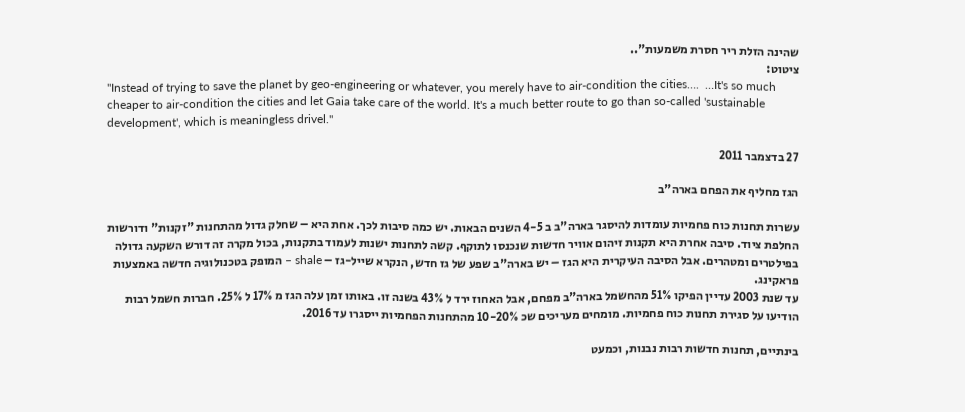שהינה הזלת ריר חסרת משמעות"..
ציטוט:
"Instead of trying to save the planet by geo-engineering or whatever, you merely have to air-condition the cities….  …It's so much cheaper to air-condition the cities and let Gaia take care of the world. It's a much better route to go than so-called 'sustainable development', which is meaningless drivel."

27 בדצמבר 2011

הגז מחליף את הפחם בארה"ב

עשרות תחנות כוח פחמיות עומדות להיסגר בארה"ב ב 4-5 השנים הבאות. יש כמה סיבות לכך. אחת היא – שחלק גדול מהתחנות "זקנות" ודורשות החלפת ציוד. סיבה אחרת היא תקנות זיהום אוויר חדשות שנכנסו לתוקף. קשה לתחנות ישנות לעמוד בתקנות, בכול מקרה זה דורש השקעה גדולה בפילטרים ומטהרים. אבל הסיבה העיקרית היא הגז – יש בארה"ב שפע של גז חדש, הנקרא שייל-גז – shale – המופק בטכנולוגיה חדשה באמצעות פראקינג.
עד שנת 2003 עדיין הפיקו 51% מהחשמל בארה"ב מפחם, אבל האחוז ירד ל 43% בשנה זו. באותו זמן עלה הגז מ 17% ל 25%. חברות חשמל רבות הודיעו על סגירת תחנות כוח פחמיות. מומחים מעריכים שכ 10-20% מהתחנות הפחמיות ייסגרו עד 2016.

בינתיים, תחנות חדשות רבות נבנות, וכמעט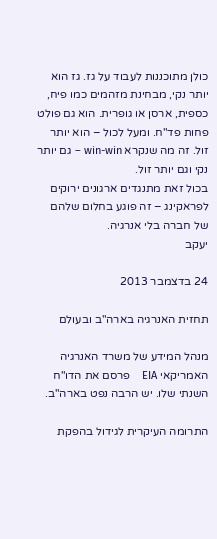כולן מתוכננות לעבוד על גז. גז הוא יותר נקי, מבחינת מזהמים כמו פיח, כספית, ארסן או גופרית. הוא גם פולט פחות פד"ח. ומעל לכול – הוא יותר זול. זה מה שנקרא win-win – גם יותר נקי וגם יותר זול.
בכול זאת מתנגדים ארגונים ירוקים לפראקינג – זה פוגע בחלום שלהם של חברה בלי אנרגיה.
יעקב

24 בדצמבר 2013

תחזית האנרגיה בארה"ב ובעולם

מנהל המידע של משרד האנרגיה האמריקאי EIA    פרסם את הדו"ח השנתי שלו. יש הרבה נפט בארה"ב.

התרומה העיקרית לגידול בהפקת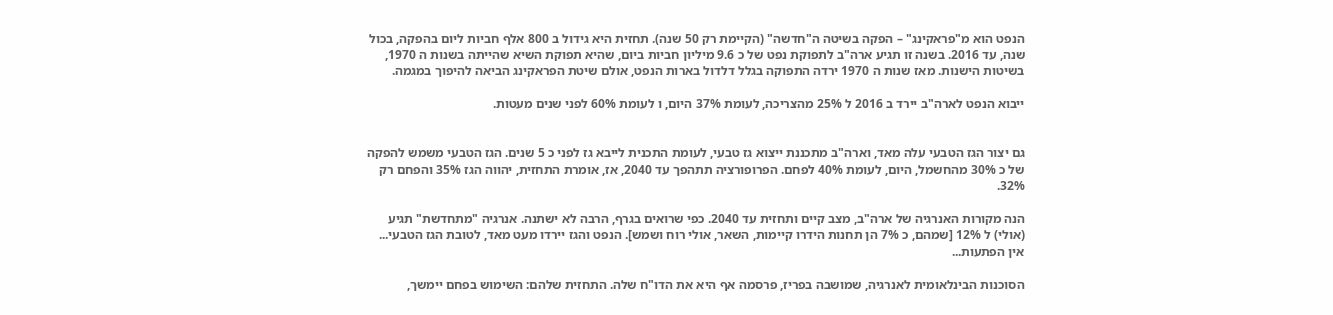הנפט הוא מ"פראקינג" – הפקה בשיטה ה"חדשה" (הקיימת רק 50 שנה). תחזית היא גידול ב 800 אלף חביות ליום בהפקה, בכול שנה, עד 2016. בשנה זו תגיע ארה"ב לתפוקת נפט של כ 9.6 מיליון חביות ביום, שהיא תפוקת השיא שהייתה בשנות ה 1970, בשיטות הישנות. מאז שנות ה 1970 ירדה התפוקה בגלל דלדול בארות הנפט, אולם שיטת הפראקינג הביאה להיפוך במגמה.

ייבוא הנפט לארה"ב יירד ב 2016 ל 25% מהצריכה, לעומת 37% היום, ו לעומת 60% לפני שנים מעטות.


גם יצור הגז הטבעי עלה מאד, וארה"ב מתכננת ייצוא גז טבעי, לעומת התכנית לייבא גז לפני כ 5 שנים. הגז הטבעי משמש להפקה של כ 30% מהחשמל, היום, לעומת 40% לפחם. הפרופורציה תתהפך עד 2040, אז, אומרת התחזית, יהווה הגז 35% והפחם רק 32%.

הנה מקורות האנרגיה של ארה"ב, מצב קיים ותחזית עד 2040. כפי שרואים בגרף, הרבה לא ישתנה. אנרגיה "מתחדשת" תגיע (אולי) ל 12% [שמהם, כ 7% הן תחנות הידרו קיימות, השאר, אולי רוח ושמש]. הנפט והגז יירדו מעט מאד, לטובת הגז הטבעי... אין הפתעות...

הסוכנות הבינלאומית לאנרגיה, שמושבה בפריז, פרסמה אף היא את הדו"ח שלה. התחזית שלהם: השימוש בפחם יימשך,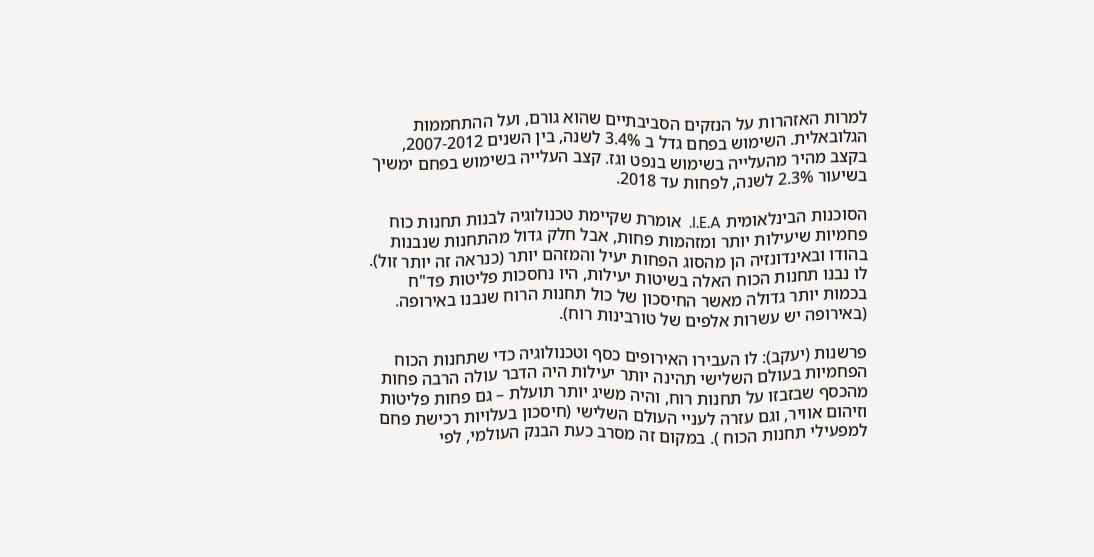למרות האזהרות על הנזקים הסביבתיים שהוא גורם, ועל ההתחממות הגלובאלית. השימוש בפחם גדל ב 3.4% לשנה, בין השנים 2007-2012, בקצב מהיר מהעלייה בשימוש בנפט וגז. קצב העלייה בשימוש בפחם ימשיך בשיעור 2.3% לשנה, לפחות עד 2018.

הסוכנות הבינלאומית I.E.A.  אומרת שקיימת טכנולוגיה לבנות תחנות כוח פחמיות שיעילות יותר ומזהמות פחות, אבל חלק גדול מהתחנות שנבנות בהודו ובאינדונזיה הן מהסוג הפחות יעיל והמזהם יותר (כנראה זה יותר זול). לו נבנו תחנות הכוח האלה בשיטות יעילות, היו נחסכות פליטות פד"ח בכמות יותר גדולה מאשר החיסכון של כול תחנות הרוח שנבנו באירופה. (באירופה יש עשרות אלפים של טורבינות רוח).

פרשנות (יעקב): לו העבירו האירופים כסף וטכנולוגיה כדי שתחנות הכוח הפחמיות בעולם השלישי תהינה יותר יעילות היה הדבר עולה הרבה פחות מהכסף שבזבזו על תחנות רוח, והיה משיג יותר תועלת – גם פחות פליטות וזיהום אוויר, וגם עזרה לעניי העולם השלישי (חיסכון בעלויות רכישת פחם למפעילי תחנות הכוח ). במקום זה מסרב כעת הבנק העולמי, לפי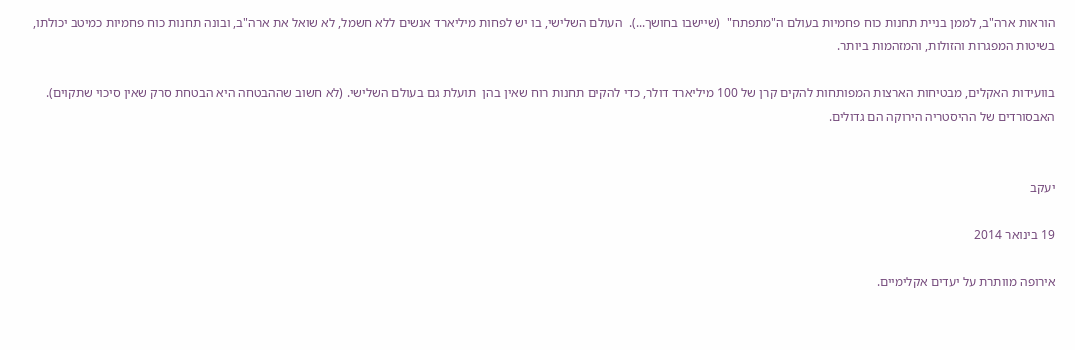הוראות ארה"ב, לממן בניית תחנות כוח פחמיות בעולם ה"מתפתח"  (שיישבו בחושך...).  העולם השלישי, בו יש לפחות מיליארד אנשים ללא חשמל, לא שואל את ארה"ב, ובונה תחנות כוח פחמיות כמיטב יכולתו, בשיטות המפגרות והזולות, והמזהמות ביותר.

בוועידות האקלים, מבטיחות הארצות המפותחות להקים קרן של 100 מיליארד דולר, כדי להקים תחנות רוח שאין בהן  תועלת גם בעולם השלישי. (לא חשוב שההבטחה היא הבטחת סרק שאין סיכוי שתקוים). האבסורדים של ההיסטריה הירוקה הם גדולים.


יעקב

19 בינואר 2014

אירופה מוותרת על יעדים אקלימיים.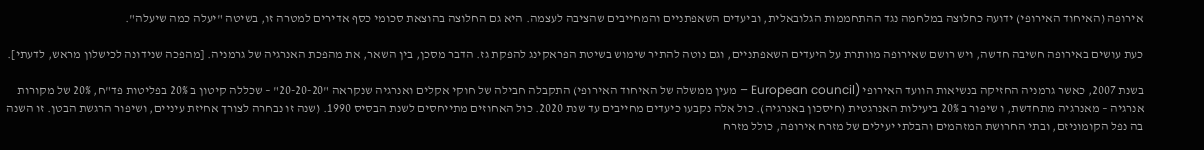אירופה (האיחוד האירופי) ידועה כחלוצה במלחמה נגד ההתחממות הגלובאלית, וביעדים השאפתניים והמחייבים שהציבה לעצמה. היא גם החלוצה בהוצאת סכומי כסף אדירים למטרה זו, בשיטה "יעלה כמה שיעלה".

כעת עושים באירופה חשיבה חדשה, ויש רושם שאירופה מוותרת על היעדים השאפתניים, וגם נוטה להתיר שימוש בשיטת הפראקינג להפקת גז. הדבר מסכן, בין השאר, את מהפכת האנרגיה של גרמניה. [מהפכה שנידונה לכישלון מראש, לדעתי].

בשנת 2007, כאשר גרמניה החזיקה בנשיאות הוועד האירופי (European council – מעין ממשלה של האיחוד האירופי) התקבלה חבילה של חוקי אקלים ואנרגיה שנקראה "20-20-20" – שכללה קיטון ב 20% בפליטות פד"ח, 20% של מקורות אנרגיה – מאנרגיה מתחדשת, ו שיפור ב 20% ביעילות האנרגטית (חיסכון באנרגיה). כול אלה נקבעו כיעדים מחייבים עד שנת 2020. כול האחוזים מתייחסים לשנת הבסיס 1990. (שנה זו נבחרה לצורך אחיזת עיניים, ושיפור הרגשת הבטן. זו השנה בה נפל הקומוניזם, ובתי החרושת המזהמים והבלתי יעילים של מזרח אירופה, כולל מזרח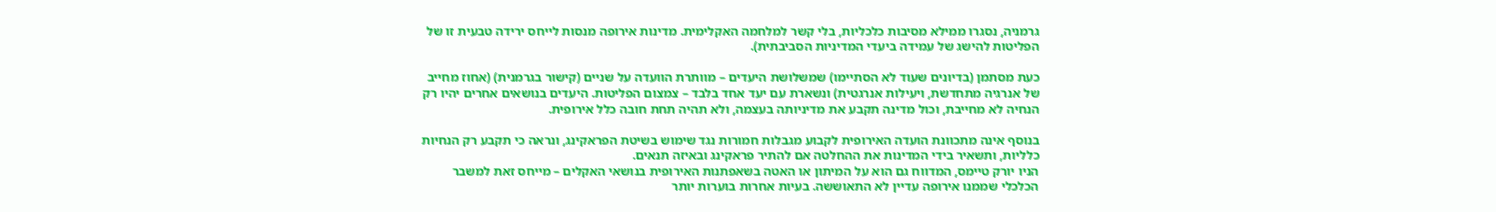גרמניה, נסגרו ממילא מסיבות כלכליות, בלי קשר למלחמה האקלימית. מדינות אירופה מנסות לייחס ירידה טבעית זו של הפליטות להישג של עמידה ביעדי המדיניות הסביבתית).

כעת מסתמן (בדיונים שעוד לא הסתיימו) שמשלושת היעדים – מוותרת הוועדה על שניים (קישור בגרמנית) (אחוז מחייב של אנרגיה מתחדשת, ויעילות אנרגטית) ונשארת עם יעד אחד בלבד – צמצום הפליטות. היעדים בנושאים אחרים יהיו רק הנחיה לא מחייבת, וכול מדינה תקבע את מדיניותה בעצמה, ולא תהיה תחת חובה כלל אירופית.

בנוסף אינה מתכוונת הועדה האירופית לקבוע מגבלות חמורות נגד שימוש בשיטת הפראקינג, ונראה כי תקבע רק הנחיות כלליות, ותשאיר בידי המדינות את ההחלטה אם להתיר פראקינג ובאיזה תנאים.
הניו יורק טיימס, המדווח גם הוא על המיתון או האטה בשאפתנות האירופית בנושאי האקלים – מייחס זאת למשבר הכלכלי שממנו אירופה עדיין לא התאוששה. בעיות אחרות בוערות יותר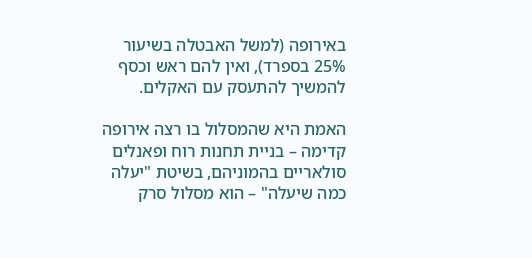באירופה (למשל האבטלה בשיעור 25% בספרד), ואין להם ראש וכסף להמשיך להתעסק עם האקלים.

האמת היא שהמסלול בו רצה אירופה קדימה – בניית תחנות רוח ופאנלים סולאריים בהמוניהם, בשיטת "יעלה כמה שיעלה" – הוא מסלול סרק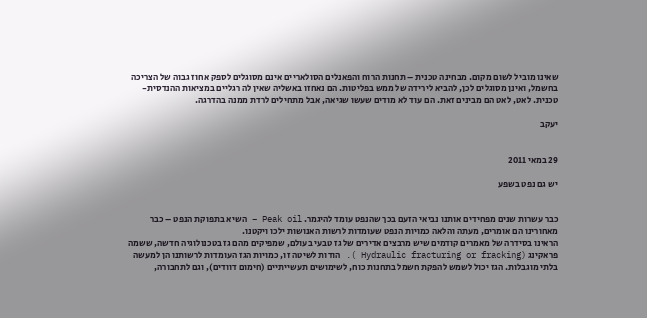שאינו מוביל לשום מקום. מבחינה טכנית – תחנות הרוח והפאנלים הסולאריים אינם מסוגלים לספק אחוז גבוה של הצריכה בחשמל, ואינן מסוגלים לכן, להביא לירידה של ממש בפליטות. הם נאחזו באשליה שאין לה רגליים במציאות ההנדסית-טכנית. לאט, לאט הם מבינים זאת. הם עוד לא מודים שעשו שגיאה, אבל מתחילים לרדת ממנה בהדרגה.

יעקב


29 במאי 2011

יש גם נפט בשפע


כבר עשרות שנים מפחידים אותנו נביאי הזעם בכך שהנפט עומד להיגמר. Peak oil – השיא בתפוקת הנפט – כבר מאחורינו הם אומרים, מעתה והלאה כמויות הנפט שעומדות לרשות האנושות ילכו ויקטנו.
הראינו בסידרה של מאמרים קודמים שיש מרבצים אדירים של גז טבעי בעולם, שמפיקים מהם גז בטכנולוגיה חדשה, ששמה פראקינג (Hydraulic fracturing or fracking ). הודות לשיטה זו, כמויות הגז העומדות לרשותנו הן למעשה בלתי מוגבלות. הגז יכול לשמש להפקת חשמל בתחנות כוח, לשימושים תעשייתיים (חימום דוודים), וגם לתחבורה,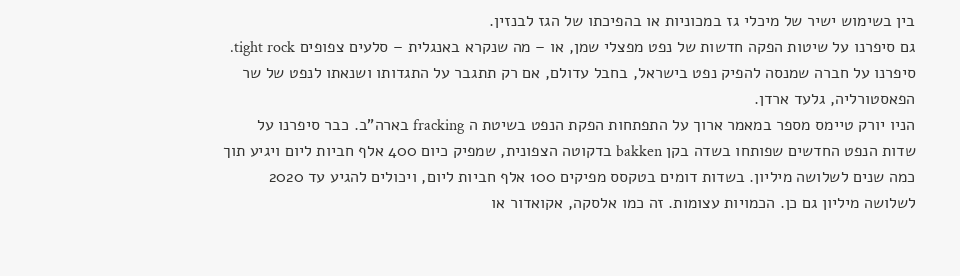בין בשימוש ישיר של מיכלי גז במכוניות או בהפיכתו של הגז לבנזין.
גם סיפרנו על שיטות הפקה חדשות של נפט מפצלי שמן, או – מה שנקרא באנגלית – סלעים צפופים tight rock. סיפרנו על חברה שמנסה להפיק נפט בישראל, בחבל עדולם, אם רק תתגבר על התגדותו ושנאתו לנפט של שר הפאסטורליה, גלעד ארדן.
הניו יורק טיימס מספר במאמר ארוך על התפתחות הפקת הנפט בשיטת ה fracking בארה"ב. כבר סיפרנו על שדות הנפט החדשים שפותחו בשדה בקן bakken בדקוטה הצפונית, שמפיק כיום 400 אלף חביות ליום ויגיע תוך כמה שנים לשלושה מיליון. בשדות דומים בטקסס מפיקים 100 אלף חביות ליום, ויכולים להגיע עד 2020 לשלושה מיליון גם כן. הכמויות עצומות. זה כמו אלסקה, אקואדור או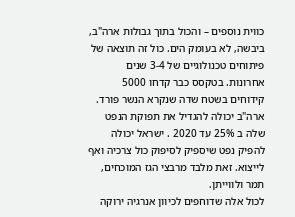כווית נוספים – והכול בתוך גבולות ארה"ב, ביבשה, לא בעומק הים. כול זה תוצאה של פיתוחים טכנולוגיים של 3-4 שנים אחרונות. בטקסס כבר קדחו 5000 קידוחים בשטח שדה שנקרא הנשר פורד.  ארה"ב יכולה להגדיל את תפוקת הנפט שלה ב 25% עד 2020 . ישראל יכולה להפיק נפט שיספיק לסיפוק כול צרכיה ואף לייצוא. זאת מלבד מרבצי הגז המוכחים, תמר ולווייתן.
לכול אלה שדוחפים לכיוון אנרגיה ירוקה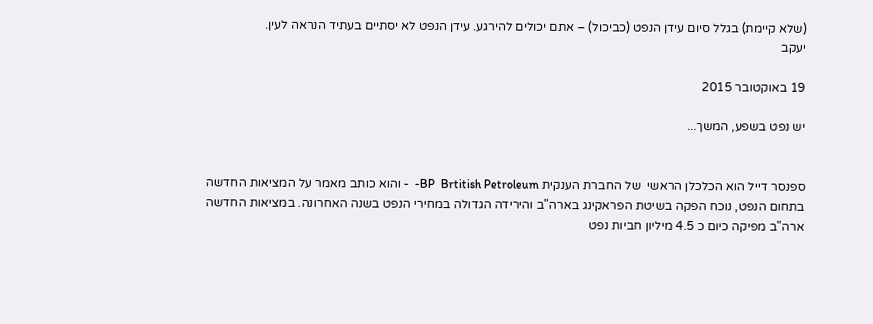(שלא קיימת) בגלל סיום עידן הנפט (כביכול) – אתם יכולים להירגע. עידן הנפט לא יסתיים בעתיד הנראה לעין.
יעקב

19 באוקטובר 2015

יש נפט בשפע, המשך...


ספנסר דייל הוא הכלכלן הראשי  של החברת הענקית BP  Brtitish Petroleum-  - והוא כותב מאמר על המציאות החדשה בתחום הנפט, נוכח הפקה בשיטת הפראקינג בארה"ב והירידה הגדולה במחירי הנפט בשנה האחרונה. במציאות החדשה ארה"ב מפיקה כיום כ 4.5 מיליון חביות נפט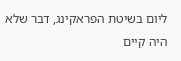ליום בשיטת הפראקינג, דבר שלא היה קיים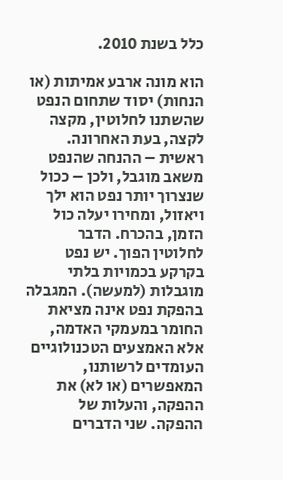כלל בשנת 2010.

הוא מונה ארבע אמיתות (או הנחות) יסוד שתחום הנפט שהשתנו לחלוטין, מקצה לקצה, בעת האחרונה. ראשית – ההנחה שהנפט משאב מוגבל, ולכן – ככול שנצרוך יותר נפט הוא ילך ויאזול, ומחירו יעלה כול הזמן, בהכרח. הדבר לחלוטין הפוך. יש נפט בקרקע בכמויות בלתי מוגבלות (למעשה). המגבלה בהפקת נפט אינה מציאת החומר במעמקי האדמה, אלא האמצעים הטכנולוגיים העומדים לרשותנו, המאפשרים (או לא) את ההפקה, והעלות של ההפקה. שני הדברים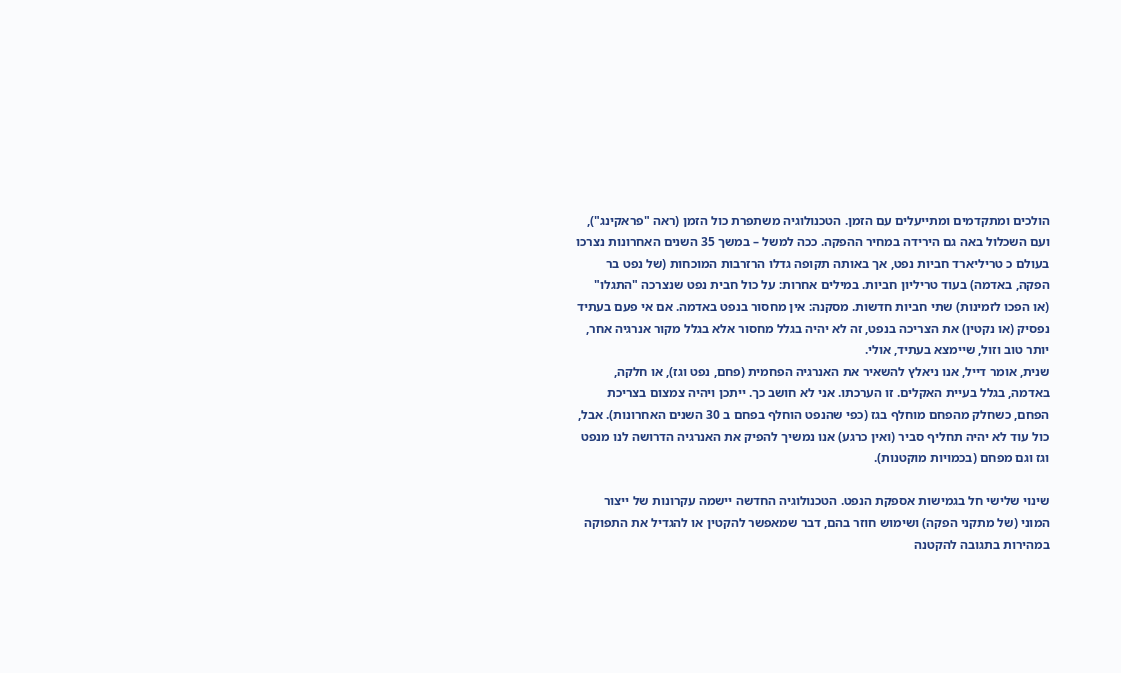הולכים ומתקדמים ומתייעלים עם הזמן. הטכנולוגיה משתפרת כול הזמן (ראה "פראקינג"), ועם השכלול באה גם הירידה במחיר ההפקה. ככה למשל – במשך 35 השנים האחרונות נצרכו בעולם כ טריליארד חביות נפט, אך באותה תקופה גדלו הרזרבות המוכחות (של נפט בר הפקה, באדמה) בעוד טריליון חביות. במילים אחרות: על כול חבית נפט שנצרכה "התגלו" (או הפכו לזמינות) שתי חביות חדשות. מסקנה: אין מחסור בנפט באדמה. אם אי פעם בעתיד נפסיק (או נקטין) את הצריכה בנפט, זה לא יהיה בגלל מחסור אלא בגלל מקור אנרגיה אחר, יותר טוב וזול, שיימצא בעתיד, אולי.
שנית, אומר דייל, אנו ניאלץ להשאיר את האנרגיה הפחמית (פחם, נפט וגז), או חלקה, באדמה, בגלל בעיית האקלים. זו הערכתו. אני לא חושב כך. ייתכן ויהיה צמצום בצריכת הפחם, כשחלק מהפחם מוחלף בגז (כפי שהנפט הוחלף בפחם ב 30 השנים האחרונות). אבל, כול עוד לא יהיה תחליף סביר (ואין כרגע) אנו נמשיך להפיק את האנרגיה הדרושה לנו מנפט וגז וגם מפחם (בכמויות מוקטנות).

שינוי שלישי חל בגמישות אספקת הנפט. הטכנולוגיה החדשה יישמה עקרונות של ייצור המוני (של מתקני הפקה) ושימוש חוזר בהם, דבר שמאפשר להקטין או להגדיל את התפוקה במהירות בתגובה להקטנה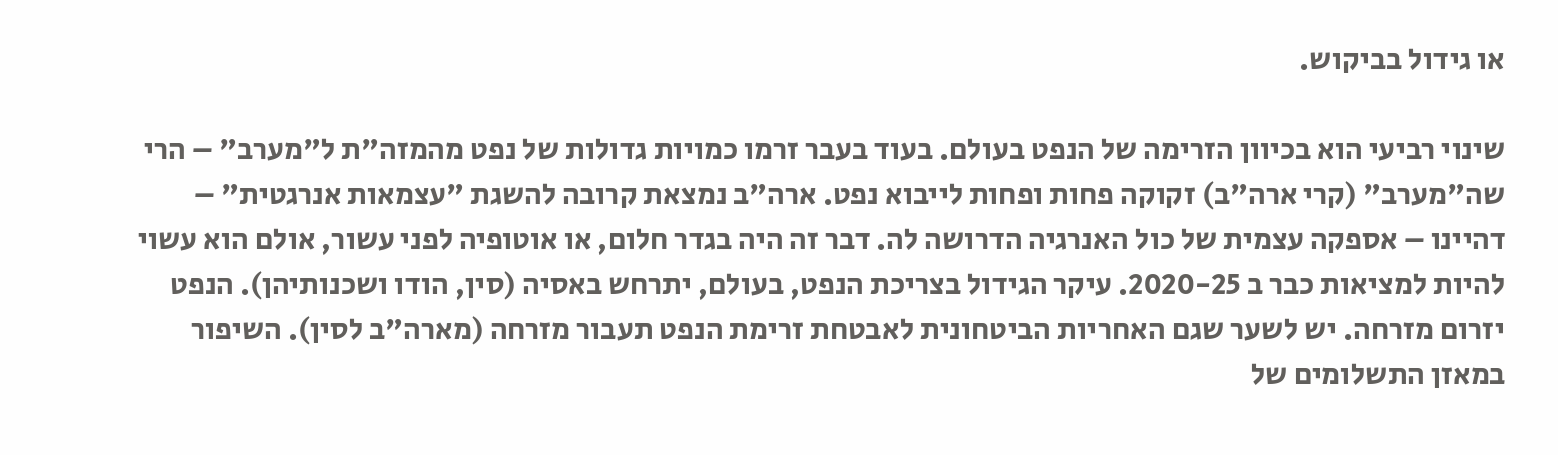או גידול בביקוש.

שינוי רביעי הוא בכיוון הזרימה של הנפט בעולם. בעוד בעבר זרמו כמויות גדולות של נפט מהמזה"ת ל"מערב" – הרי שה"מערב" (קרי ארה"ב) זקוקה פחות ופחות לייבוא נפט. ארה"ב נמצאת קרובה להשגת "עצמאות אנרגטית" – דהיינו – אספקה עצמית של כול האנרגיה הדרושה לה. דבר זה היה בגדר חלום, או אוטופיה לפני עשור, אולם הוא עשוי להיות למציאות כבר ב 2020-25. עיקר הגידול בצריכת הנפט, בעולם, יתרחש באסיה (סין, הודו ושכנותיהן). הנפט יזרום מזרחה. יש לשער שגם האחריות הביטחונית לאבטחת זרימת הנפט תעבור מזרחה (מארה"ב לסין). השיפור במאזן התשלומים של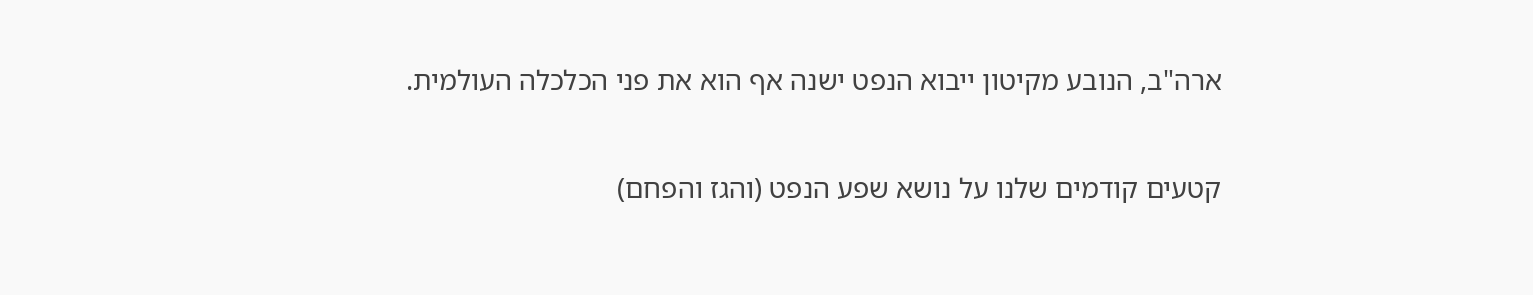ארה"ב, הנובע מקיטון ייבוא הנפט ישנה אף הוא את פני הכלכלה העולמית.

קטעים קודמים שלנו על נושא שפע הנפט (והגז והפחם)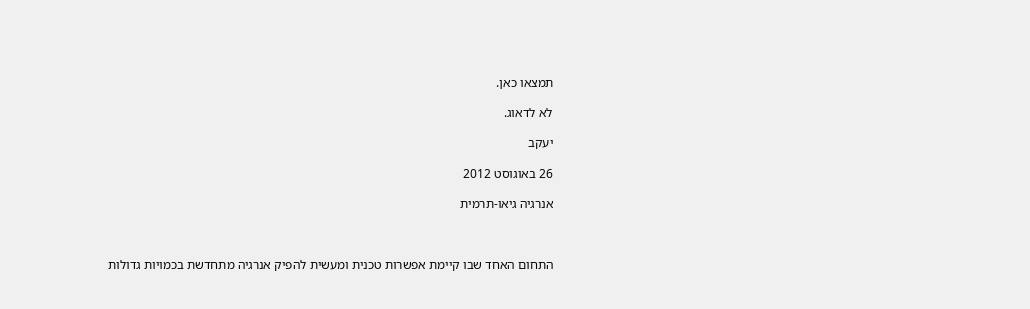תמצאו כאן.

לא לדאוג.

יעקב

26 באוגוסט 2012

אנרגיה גיאו-תרמית



התחום האחד שבו קיימת אפשרות טכנית ומעשית להפיק אנרגיה מתחדשת בכמויות גדולות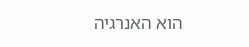הוא האנרגיה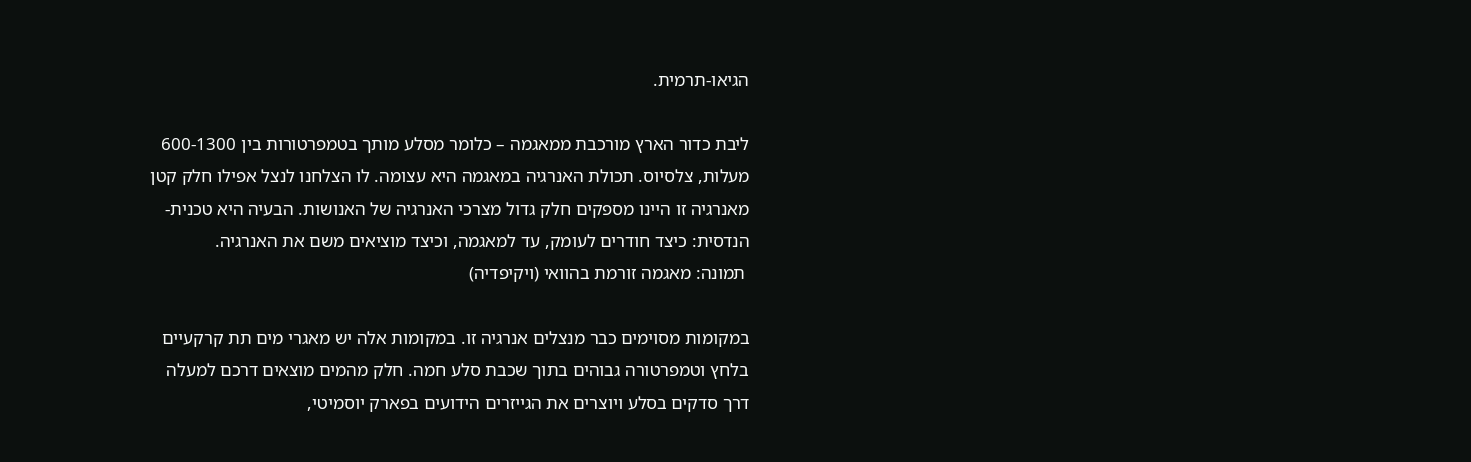הגיאו-תרמית.

ליבת כדור הארץ מורכבת ממאגמה – כלומר מסלע מותך בטמפרטורות בין 600-1300 מעלות, צלסיוס. תכולת האנרגיה במאגמה היא עצומה. לו הצלחנו לנצל אפילו חלק קטן מאנרגיה זו היינו מספקים חלק גדול מצרכי האנרגיה של האנושות. הבעיה היא טכנית-הנדסית: כיצד חודרים לעומק, עד למאגמה, וכיצד מוציאים משם את האנרגיה.
 תמונה: מאגמה זורמת בהוואי (ויקיפדיה)

במקומות מסוימים כבר מנצלים אנרגיה זו. במקומות אלה יש מאגרי מים תת קרקעיים בלחץ וטמפרטורה גבוהים בתוך שכבת סלע חמה. חלק מהמים מוצאים דרכם למעלה דרך סדקים בסלע ויוצרים את הגייזרים הידועים בפארק יוסמיטי,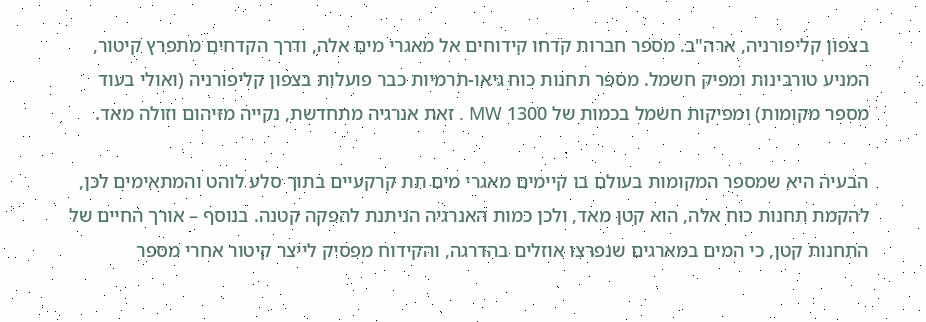בצפון קליפורניה, ארה"ב. מספר חברות קדחו קידוחים אל מאגרי מים אלה, ודרך הקדחים מתפרץ קיטור, המניע טורבינות ומפיק חשמל. מספר תחנות כוח גיאו-תרמיות כבר פועלות בצפון קליפורניה (ואולי בעוד מספר מקומות) ומפיקות חשמל בכמות של 1300 MW . זאת אנרגיה מתחדשת, נקייה מזיהום וזולה מאד.

הבעיה היא שמספר המקומות בעולם בו קיימים מאגרי מים תת קרקעיים בתוך סלע לוהט והמתאימים לכן, להקמת תחנות כוח אלה, הוא קטן מאד, ולכן כמות האנרגיה הניתנת להפקה קטנה. בנוסף – אורך החיים של התחנות קטן, כי המים במארגים שנפרצו אוזלים בהדרגה, והקידוח מפסיק לייצר קיטור אחרי מספר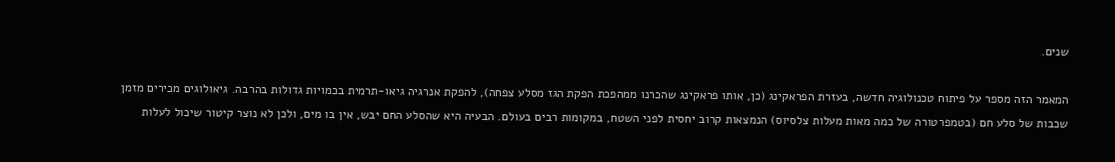שנים.

המאמר הזה מספר על פיתוח טכנולוגיה חדשה, בעזרת הפראקינג (כן, אותו פראקינג שהכרנו ממהפכת הפקת הגז מסלע צפחה), להפקת אנרגיה גיאו-תרמית בכמויות גדולות בהרבה. גיאולוגים מכירים מזמן שכבות של סלע חם (בטמפרטורה של כמה מאות מעלות צלסיוס) הנמצאות קרוב יחסית לפני השטח, במקומות רבים בעולם. הבעיה היא שהסלע החם יבש, אין בו מים, ולכן לא נוצר קיטור שיכול לעלות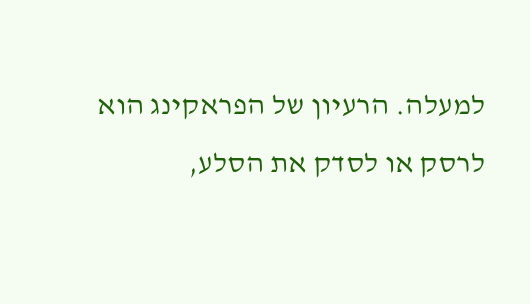למעלה. הרעיון של הפראקינג הוא לרסק או לסדק את הסלע,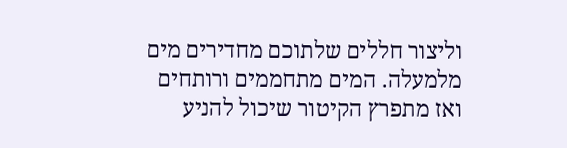וליצור חללים שלתוכם מחדירים מים מלמעלה. המים מתחממים ורותחים ואז מתפרץ הקיטור שיכול להניע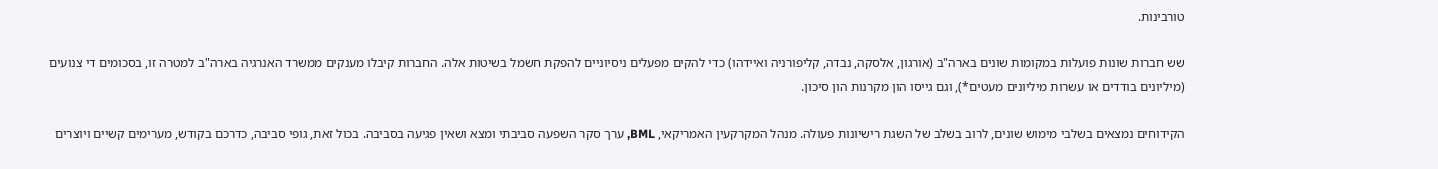טורבינות.

שש חברות שונות פועלות במקומות שונים בארה"ב (אורגון, אלסקה, נבדה, קליפורניה ואיידהו) כדי להקים מפעלים ניסיוניים להפקת חשמל בשיטות אלה. החברות קיבלו מענקים ממשרד האנרגיה בארה"ב למטרה זו, בסכומים די צנועים (מיליונים בודדים או עשרות מיליונים מעטים*), וגם גייסו הון מקרנות הון סיכון.

הקידוחים נמצאים בשלבי מימוש שונים, לרוב בשלב של השגת רישיונות פעולה. מנהל המקרקעין האמריקאי, BML, ערך סקר השפעה סביבתי ומצא ושאין פגיעה בסביבה. בכול זאת, גופי סביבה, כדרכם בקודש, מערימים קשיים ויוצרים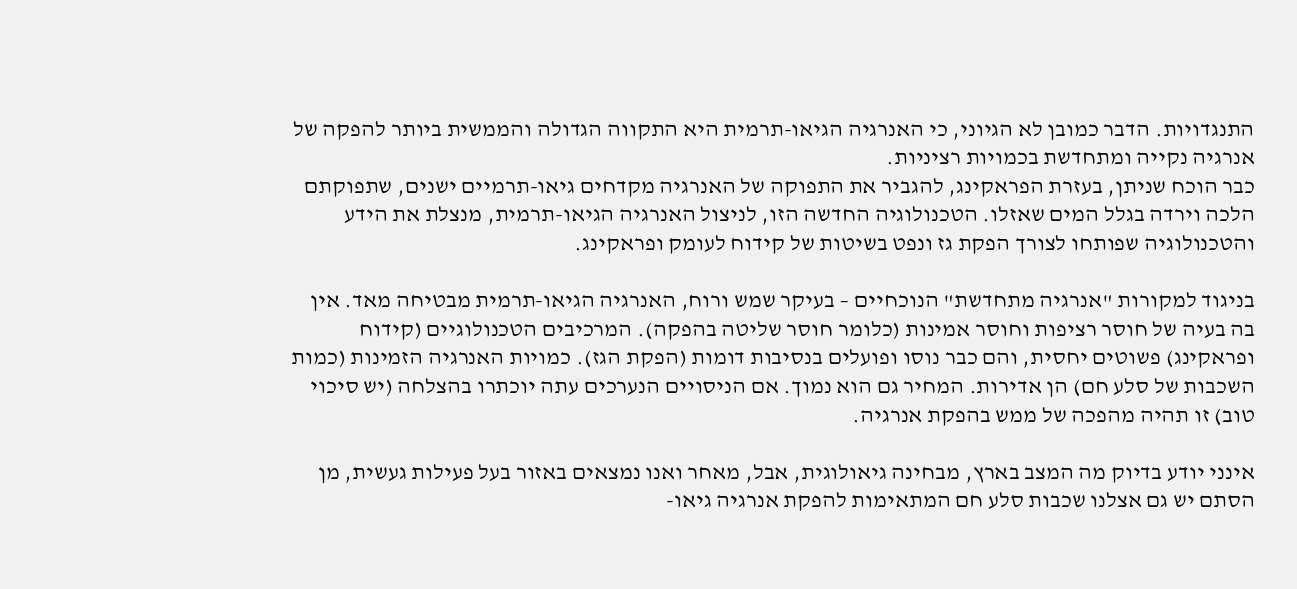התנגדויות. הדבר כמובן לא הגיוני, כי האנרגיה הגיאו-תרמית היא התקווה הגדולה והממשית ביותר להפקה של אנרגיה נקייה ומתחדשת בכמויות רציניות.
כבר הוכח שניתן, בעזרת הפראקינג, להגביר את התפוקה של האנרגיה מקדחים גיאו-תרמיים ישנים, שתפוקתם הלכה וירדה בגלל המים שאזלו. הטכנולוגיה החדשה הזו, לניצול האנרגיה הגיאו-תרמית, מנצלת את הידע והטכנולוגיה שפותחו לצורך הפקת גז ונפט בשיטות של קידוח לעומק ופראקינג.

בניגוד למקורות "אנרגיה מתחדשת" הנוכחיים – בעיקר שמש ורוח, האנרגיה הגיאו-תרמית מבטיחה מאד. אין בה בעיה של חוסר רציפות וחוסר אמינות (כלומר חוסר שליטה בהפקה). המרכיבים הטכנולוגיים (קידוח ופראקינג) פשוטים יחסית, והם כבר נוסו ופועלים בנסיבות דומות (הפקת הגז). כמויות האנרגיה הזמינות (כמות השכבות של סלע חם) הן אדירות. המחיר גם הוא נמוך. אם הניסויים הנערכים עתה יוכתרו בהצלחה (יש סיכוי טוב) זו תהיה מהפכה של ממש בהפקת אנרגיה.

אינני יודע בדיוק מה המצב בארץ, מבחינה גיאולוגית, אבל, מאחר ואנו נמצאים באזור בעל פעילות געשית, מן הסתם יש גם אצלנו שכבות סלע חם המתאימות להפקת אנרגיה גיאו-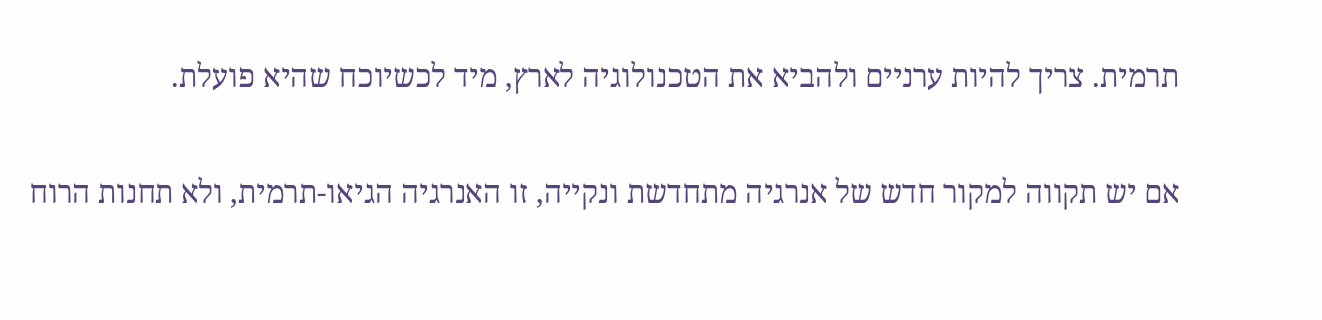תרמית. צריך להיות ערניים ולהביא את הטכנולוגיה לארץ, מיד לכשיוכח שהיא פועלת.

אם יש תקווה למקור חדש של אנרגיה מתחדשת ונקייה, זו האנרגיה הגיאו-תרמית, ולא תחנות הרוח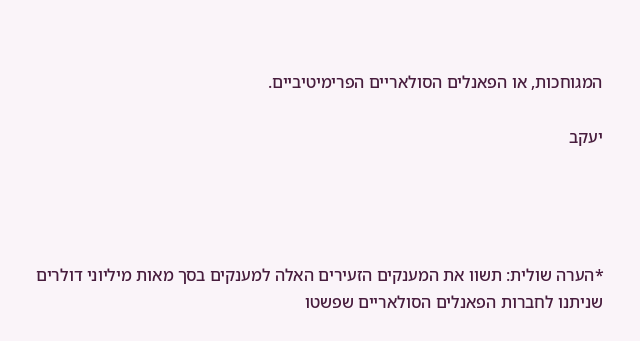המגוחכות, או הפאנלים הסולאריים הפרימיטיביים.

יעקב




*הערה שולית: תשוו את המענקים הזעירים האלה למענקים בסך מאות מיליוני דולרים שניתנו לחברות הפאנלים הסולאריים שפשטו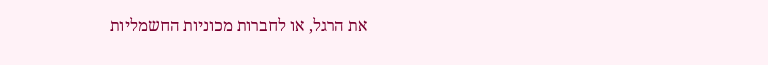את הרגל, או לחברות מכוניות החשמליות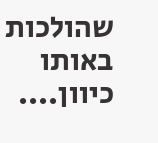שהולכות באותו כיוון....